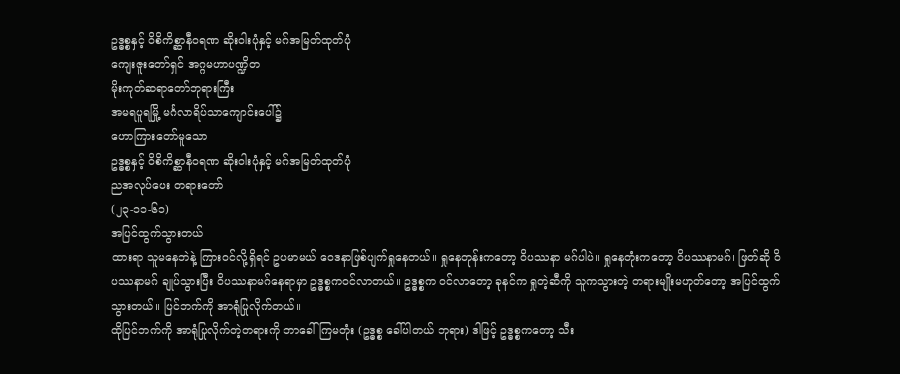ဥဒ္ဓစ္စနှင့် ဝိစိကိစ္ဆာနီဝရဏ ဆိုးဝါးပုံနှင့် မဂ်အမြတ်ထုတ်ပုံ
ကျေးဇူးတော်ရှင် အဂ္ဂမဟာပဏ္ဍိတ
မိုးကုတ်ဆရာတော်ဘုရားကြီး
အမရပူရမြို့ မင်္ဂလာရိပ်သာကျောင်းပေါ်၌
ဟောကြားတော်မူသော
ဥဒ္ဓစ္စနှင့် ဝိစိကိစ္ဆာနီဝရဏ ဆိုးဝါးပုံနှင့် မဂ်အမြတ်ထုတ်ပုံ
ညအလုပ်ပေး တရားတော်
(၂၃-၁၁-၆၁)
အပြင်ထွက်သွားတယ်
ထားရာ သူမနေဘဲနဲ့ ကြားဝင်လို့ရှိရင် ဥပမာမယ် ဝေဒနာဖြစ်ပျက်ရှုနေတယ်။ ရှုနေတုန်းကတော့ ဝိပဿနာ မဂ်ပါပဲ။ ရှုနေတုံးကတော့ ဝိပဿနာမဂ်၊ ဖြတ်ဆို ဝိပဿနာမဂ် ချုပ်သွားပြီး ဝိပဿနာမဂ်နေရာမှာ ဥဒ္ဓစ္စကဝင်လာတယ်။ ဥဒ္ဓစ္စက ဝင်လာတော့ ခုနင်က ရှုတဲ့ဆီကို သူကသွားတဲ့ တရားမျိုးမဟုတ်တော့ အပြင်ထွက်သွားတယ်။ ပြင်ဘက်ကို အာရုံပြုလိုက်တယ်။
ထိုပြင်ဘက်ကို အာရုံပြုလိုက်တဲ့တရားကို ဘာခေါ်ကြမတုံး (ဥဒ္ဓစ္စ ခေါ်ပါတယ် ဘုရား) ဒါဖြင့် ဥဒ္ဓစ္စကတော့ သီး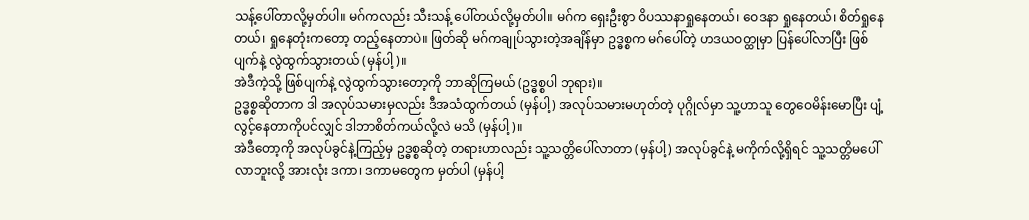သန့်ပေါ်တာလို့မှတ်ပါ။ မဂ်ကလည်း သီးသန့် ပေါ်တယ်လို့မှတ်ပါ။ မဂ်က ရှေးဦးစွာ ဝိပဿနာရှုနေတယ်၊ ဝေဒနာ ရှုနေတယ်၊ စိတ်ရှုနေတယ်၊ ရှုနေတုံးကတော့ တည့်နေတာပဲ။ ဖြတ်ဆို မဂ်ကချုပ်သွားတဲ့အချိန်မှာ ဥဒ္ဓစ္စက မဂ်ပေါ်တဲ့ ဟဒယဝတ္ထုမှာ ပြန်ပေါ်လာပြီး ဖြစ်ပျက်နဲ့ လွဲထွက်သွားတယ် (မှန်ပါ့)။
အဲဒီကဲ့သို့ ဖြစ်ပျက်နဲ့ လွဲထွက်သွားတော့ကို ဘာဆိုကြမယ် (ဥဒ္ဓစ္စပါ ဘုရား)။
ဥဒ္ဓစ္စဆိုတာက ဒါ အလုပ်သမားမှလည်း ဒီအသံထွက်တယ် (မှန်ပါ့) အလုပ်သမားမဟုတ်တဲ့ ပုဂ္ဂိုလ်မှာ သူ့ဟာသူ တွေဝေမိန်းမောပြီး ပျံ့လွင့်နေတာကိုပင်လျှင် ဒါဘာစိတ်ကယ်လို့လဲ မသိ (မှန်ပါ့)။
အဲဒီတော့ကို အလုပ်ခွင်နဲ့ကြည့်မှ ဥဒ္ဓစ္စဆိုတဲ့ တရားဟာလည်း သူ့သတ္တိပေါ်လာတာ (မှန်ပါ့) အလုပ်ခွင်နဲ့ မကိုက်လို့ရှိရင် သူ့သတ္တိမပေါ်လာဘူးလို့ အားလုံး ဒကာ၊ ဒကာမတွေက မှတ်ပါ (မှန်ပါ့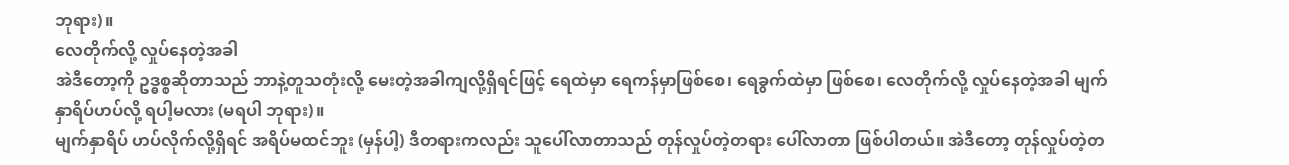ဘုရား)။
လေတိုက်လို့ လှုပ်နေတဲ့အခါ
အဲဒီတော့ကို ဥဒ္ဓစ္စဆိုတာသည် ဘာနဲ့တူသတုံးလို့ မေးတဲ့အခါကျလို့ရှိရင်ဖြင့် ရေထဲမှာ ရေကန်မှာဖြစ်စေ၊ ရေခွက်ထဲမှာ ဖြစ်စေ၊ လေတိုက်လို့ လှုပ်နေတဲ့အခါ မျက်နှာရိပ်ဟပ်လို့ ရပါ့မလား (မရပါ ဘုရား)။
မျက်နှာရိပ် ဟပ်လိုက်လို့ရှိရင် အရိပ်မထင်ဘူး (မှန်ပါ့) ဒီတရားကလည်း သူပေါ်လာတာသည် တုန်လှုပ်တဲ့တရား ပေါ်လာတာ ဖြစ်ပါတယ်။ အဲဒီတော့ တုန်လှုပ်တဲ့တ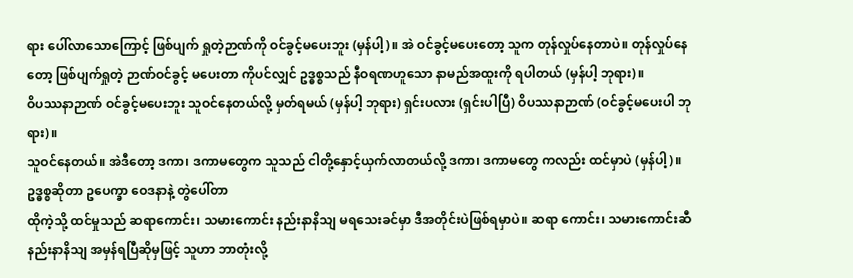ရား ပေါ်လာသောကြောင့် ဖြစ်ပျက် ရှုတဲ့ဉာဏ်ကို ဝင်ခွင့်မပေးဘူး (မှန်ပါ့)။ အဲ ဝင်ခွင့်မပေးတော့ သူက တုန်လှုပ်နေတာပဲ။ တုန်လှုပ်နေတော့ ဖြစ်ပျက်ရှုတဲ့ ဉာဏ်ဝင်ခွင့် မပေးတာ ကိုပင်လျှင် ဥဒ္ဓစ္စသည် နီဝရဏဟူသော နာမည်အထူးကို ရပါတယ် (မှန်ပါ့ ဘုရား)။
ဝိပဿနာဉာဏ် ဝင်ခွင့်မပေးဘူး သူဝင်နေတယ်လို့ မှတ်ရမယ် (မှန်ပါ့ ဘုရား) ရှင်းပလား (ရှင်းပါပြီ) ဝိပဿနာဉာဏ် (ဝင်ခွင့်မပေးပါ ဘုရား)။
သူဝင်နေတယ်။ အဲဒီတော့ ဒကာ၊ ဒကာမတွေက သူသည် ငါတို့နှောင့်ယှက်လာတယ်လို့ ဒကာ၊ ဒကာမတွေ ကလည်း ထင်မှာပဲ (မှန်ပါ့)။
ဥဒ္ဓစ္စဆိုတာ ဥပေက္ခာ ဝေဒနာနဲ့ တွဲပေါ်တာ
ထိုကဲ့သို့ ထင်မှုသည် ဆရာကောင်း၊ သမားကောင်း နည်းနာနိသျ မရသေးခင်မှာ ဒီအတိုင်းပဲဖြစ်ရမှာပဲ။ ဆရာ ကောင်း၊ သမားကောင်းဆီ နည်းနာနိသျ အမှန်ရပြီဆိုမှဖြင့် သူဟာ ဘာတုံးလို့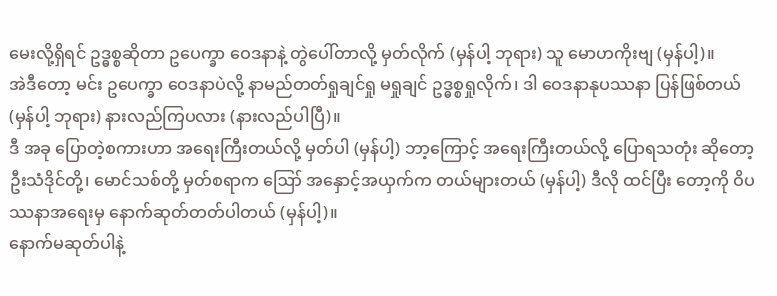မေးလို့ရှိရင် ဥဒ္ဓစ္စဆိုတာ ဥပေက္ခာ ဝေဒနာနဲ့ တွဲပေါ်တာလို့ မှတ်လိုက် (မှန်ပါ့ ဘုရား) သူ မောဟကိုးဗျ (မှန်ပါ့)။
အဲဒီတော့ မင်း ဥပေက္ခာ ဝေဒနာပဲလို့ နာမည်တတ်ရှုချင်ရှု မရှုချင် ဥဒ္ဓစ္စရှုလိုက်၊ ဒါ ဝေဒနာနုပဿနာ ပြန်ဖြစ်တယ် (မှန်ပါ့ ဘုရား) နားလည်ကြပလား (နားလည်ပါပြီ)။
ဒီ အခု ပြောတဲ့စကားဟာ အရေးကြီးတယ်လို့ မှတ်ပါ (မှန်ပါ့) ဘာ့ကြောင့် အရေးကြီးတယ်လို့ ပြောရသတုံး ဆိုတော့ ဦးသံဒိုင်တို့၊ မောင်သစ်တို့ မှတ်စရာက ဪ အနှောင့်အယှက်က တယ်များတယ် (မှန်ပါ့) ဒီလို ထင်ပြီး တော့ကို ဝိပဿနာအရေးမှ နောက်ဆုတ်တတ်ပါတယ် (မှန်ပါ့)။
နောက်မဆုတ်ပါနဲ့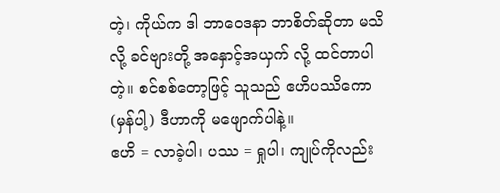တဲ့၊ ကိုယ်က ဒါ ဘာဝေဒနာ ဘာစိတ်ဆိုတာ မသိလို့ ခင်ဗျားတို့ အနှောင့်အယှက် လို့ ထင်တာပါတဲ့။ စင်စစ်တော့ဖြင့် သူသည် ဧဟိပဿိကော (မှန်ပါ့) ဒီဟာကို မဖျောက်ပါနဲ့။
ဧဟိ = လာခဲ့ပါ၊ ပဿ = ရှုပါ၊ ကျုပ်ကိုလည်း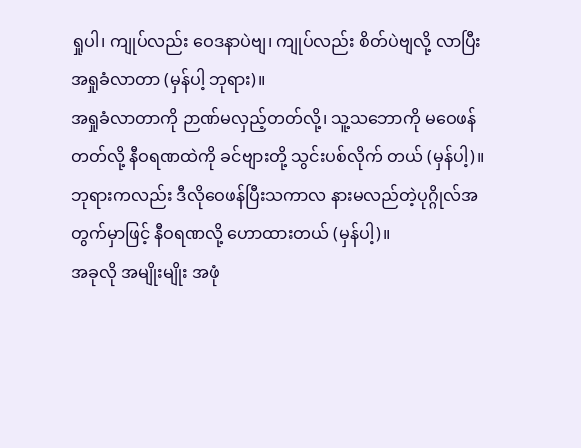ရှုပါ၊ ကျုပ်လည်း ဝေဒနာပဲဗျ၊ ကျုပ်လည်း စိတ်ပဲဗျလို့ လာပြီး အရှုခံလာတာ (မှန်ပါ့ ဘုရား)။
အရှုခံလာတာကို ဉာဏ်မလှည့်တတ်လို့၊ သူ့သဘောကို မဝေဖန်တတ်လို့ နီဝရဏထဲကို ခင်ဗျားတို့ သွင်းပစ်လိုက် တယ် (မှန်ပါ့)။
ဘုရားကလည်း ဒီလိုဝေဖန်ပြီးသကာလ နားမလည်တဲ့ပုဂ္ဂိုလ်အတွက်မှာဖြင့် နီဝရဏလို့ ဟောထားတယ် (မှန်ပါ့)။
အခုလို အမျိုးမျိုး အဖုံ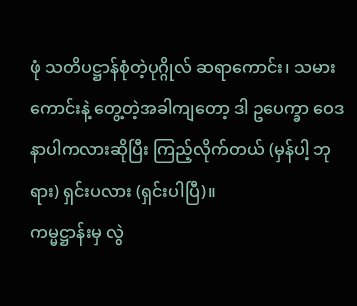ဖုံ သတိပဋ္ဌာန်စုံတဲ့ပုဂ္ဂိုလ် ဆရာကောင်း၊ သမားကောင်းနဲ့ တွေ့တဲ့အခါကျတော့ ဒါ ဥပေက္ခာ ဝေဒနာပါကလားဆိုပြီး ကြည့်လိုက်တယ် (မှန်ပါ့ ဘုရား) ရှင်းပလား (ရှင်းပါပြီ)။
ကမ္မဋ္ဌာန်းမှ လွဲ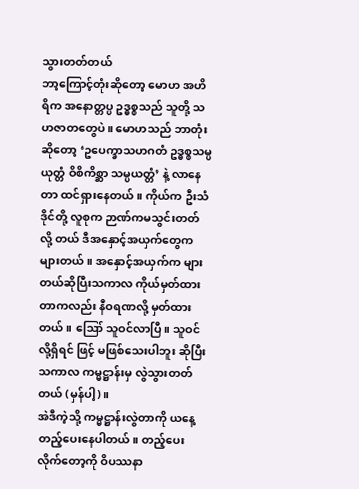သွားတတ်တယ်
ဘာ့ကြောင့်တုံးဆိုတော့ မောဟ အဟိရိက အနောတ္တပ္ပ ဥဒ္ဓစ္စသည် သူတို့ သဟဇာတတွေပဲ။ မောဟသည် ဘာတုံးဆိုတော့ ‘ဥပေက္ခာသဟဂတံ ဥဒ္ဓစ္စသမ္ပယုတ္တံ ဝိစိကိစ္ဆာ သမ္ပယတ္တံ’ နဲ့ လာနေတာ ထင်ရှားနေတယ်။ ကိုယ်က ဦးသံဒိုင်တို့ လူစုက ဉာဏ်ကမသွင်းတတ်လို့ တယ် ဒီအနှောင့်အယှက်တွေကများတယ်။ အနှောင့်အယှက်က များ တယ်ဆိုပြီးသကာလ ကိုယ်မှတ်ထားတာကလည်း နီဝရဏလို့ မှတ်ထားတယ်။ ဪ သူဝင်လာပြီ။ သူဝင်လို့ရှိရင် ဖြင့် မဖြစ်သေးပါဘူး ဆိုပြီးသကာလ ကမ္မဋ္ဌာန်းမှ လွဲသွားတတ်တယ် (မှန်ပါ့)။
အဲဒီကဲ့သို့ ကမ္မဋ္ဌာန်းလွဲတာကို ယနေ့ တည့်ပေးနေပါတယ်။ တည့်ပေးလိုက်တော့ကို ဝိပဿနာ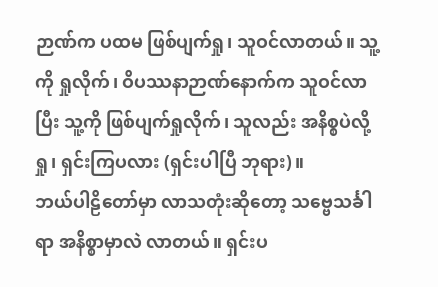ဉာဏ်က ပထမ ဖြစ်ပျက်ရှု၊ သူဝင်လာတယ်။ သူ့ကို ရှုလိုက်၊ ဝိပဿနာဉာဏ်နောက်က သူဝင်လာပြီး သူ့ကို ဖြစ်ပျက်ရှုလိုက်၊ သူလည်း အနိစ္စပဲလို့ရှု၊ ရှင်းကြပလား (ရှင်းပါပြီ ဘုရား)။
ဘယ်ပါဠိတော်မှာ လာသတုံးဆိုတော့ သဗ္ဗေသင်္ခါရာ အနိစ္စာမှာလဲ လာတယ်။ ရှင်းပ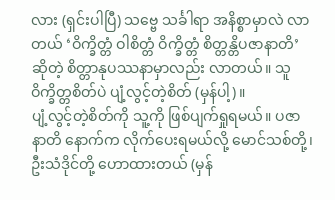လား (ရှင်းပါပြီ) သဗ္ဗေ သင်္ခါရာ အနိစ္စာမှာလဲ လာတယ် ‘ဝိက္ခိတ္တံ ဝါစိတ္တံ ဝိက္ခိတ္တံ စိတ္တန္တိပဇာနာတိ’ ဆိုတဲ့ စိတ္တာနုပဿနာမှာလည်း လာတယ်။ သူဝိက္ခိတ္တစိတ်ပဲ ပျံ့လွင့်တဲ့စိတ် (မှန်ပါ့)။
ပျံ့လွင့်တဲ့စိတ်ကို သူ့ကို ဖြစ်ပျက်ရှုရမယ်။ ပဇာနာတိ နောက်က လိုက်ပေးရမယ်လို့ မောင်သစ်တို့၊ ဦးသံဒိုင်တို့ ဟောထားတယ် (မှန်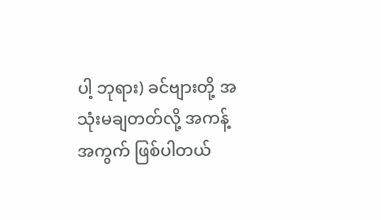ပါ့ ဘုရား) ခင်ဗျားတို့ အသုံးမချတတ်လို့ အကန့်အကွက် ဖြစ်ပါတယ်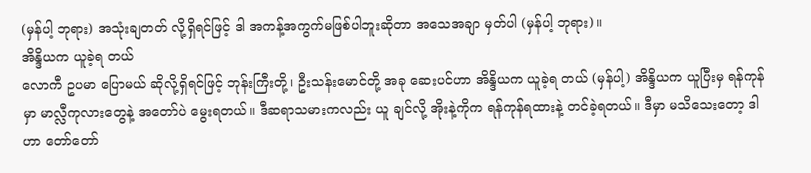(မှန်ပါ့ ဘုရား) အသုံးချတတ် လို့ရှိရင်ဖြင့် ဒါ အကန့်အကွက်မဖြစ်ပါဘူးဆိုတာ အသေအချာ မှတ်ပါ (မှန်ပါ့ ဘုရား)။
အိန္ဒိယက ယူခဲ့ရ တယ်
လောကီ ဥပမာ ပြောမယ် ဆိုလို့ရှိရင်ဖြင့် ဘုန်းကြီးတို့၊ ဦးသန်းမောင်တို့ အခု ဆေးပင်ဟာ အိန္ဒိယက ယူခဲ့ရ တယ် (မှန်ပါ့) အိန္ဒိယက ယူပြီးမှ ရန်ကုန်မှာ မာလ္လီကုလားတွေနဲ့ အတော်ပဲ မွေးရတယ်။ ဒီဆရာသမားကလည်း ယူ ချင်လို့ အိုးနဲ့ကိုက ရန်ကုန်ရထားနဲ့ တင်ခဲ့ရတယ်။ ဒီမှာ မသိသေးတော့ ဒါဟာ တော်တော်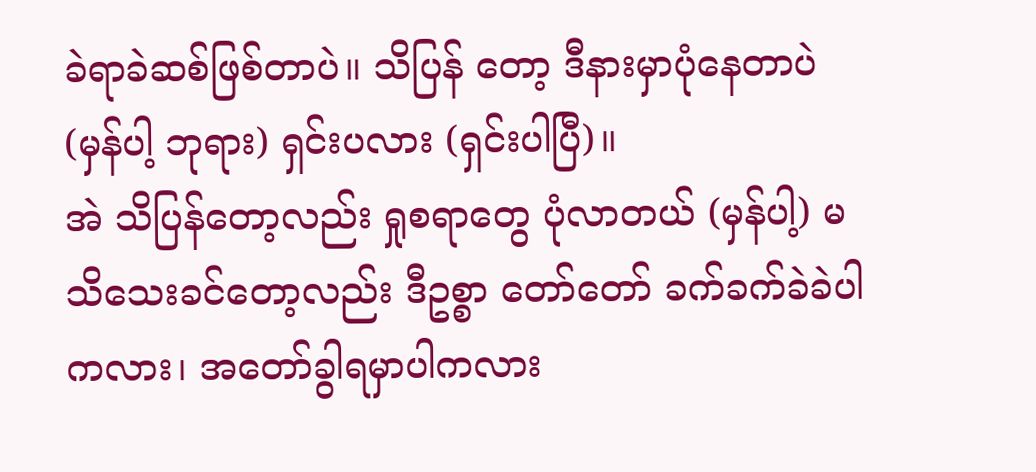ခဲရာခဲဆစ်ဖြစ်တာပဲ။ သိပြန် တော့ ဒီနားမှာပုံနေတာပဲ (မှန်ပါ့ ဘုရား) ရှင်းပလား (ရှင်းပါပြီ)။
အဲ သိပြန်တော့လည်း ရှုစရာတွေ ပုံလာတယ် (မှန်ပါ့) မသိသေးခင်တော့လည်း ဒီဥစ္စာ တော်တော် ခက်ခက်ခဲခဲပါကလား၊ အတော်ခွါရမှာပါကလား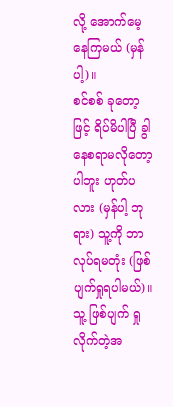လို့ အောက်မေ့နေကြမယ် (မှန်ပါ့)။
စင်စစ် ခုတော့ဖြင့် ရိပ်မိပါပြီ ခွါနေစရာမလိုတော့ပါဘူး ဟုတ်ပလား (မှန်ပါ့ ဘုရား) သူ့ကို ဘာလုပ်ရမတုံး (ဖြစ်ပျက်ရှုရပါမယ်)။ သူ့ ဖြစ်ပျက် ရှုလိုက်တဲ့အ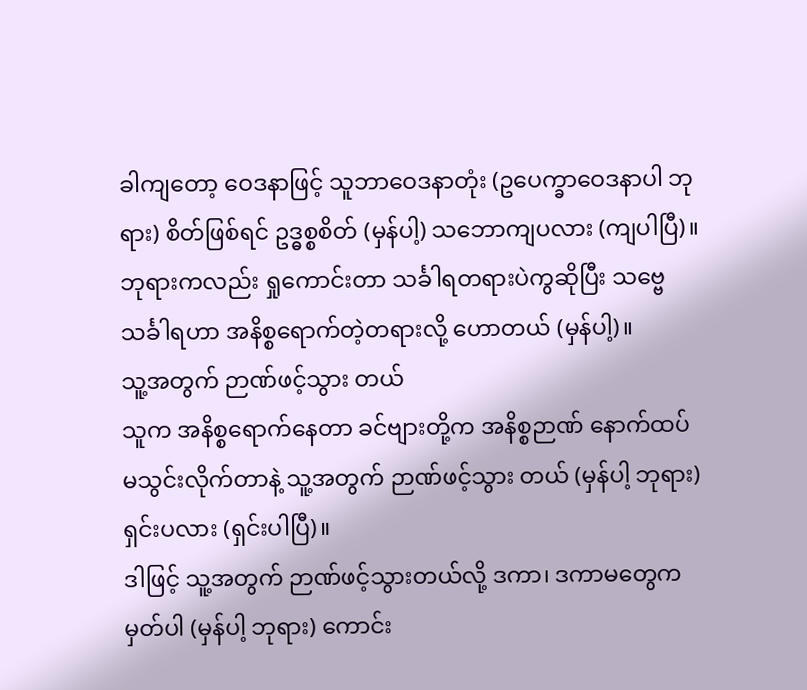ခါကျတော့ ဝေဒနာဖြင့် သူဘာဝေဒနာတုံး (ဥပေက္ခာဝေဒနာပါ ဘုရား) စိတ်ဖြစ်ရင် ဥဒ္ဓစ္စစိတ် (မှန်ပါ့) သဘောကျပလား (ကျပါပြီ)။
ဘုရားကလည်း ရှုကောင်းတာ သင်္ခါရတရားပဲကွဆိုပြီး သဗ္ဗေ သင်္ခါရဟာ အနိစ္စရောက်တဲ့တရားလို့ ဟောတယ် (မှန်ပါ့)။
သူ့အတွက် ဉာဏ်ဖင့်သွား တယ်
သူက အနိစ္စရောက်နေတာ ခင်ဗျားတို့က အနိစ္စဉာဏ် နောက်ထပ် မသွင်းလိုက်တာနဲ့ သူ့အတွက် ဉာဏ်ဖင့်သွား တယ် (မှန်ပါ့ ဘုရား) ရှင်းပလား (ရှင်းပါပြီ)။
ဒါဖြင့် သူ့အတွက် ဉာဏ်ဖင့်သွားတယ်လို့ ဒကာ၊ ဒကာမတွေက မှတ်ပါ (မှန်ပါ့ ဘုရား) ကောင်း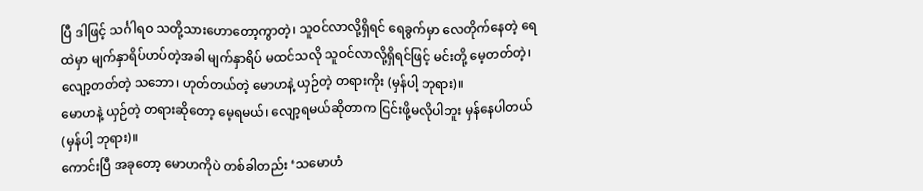ပြီ ဒါဖြင့် သင်္ဂါရဝ သတို့သားဟောတော့ကွာတဲ့၊ သူဝင်လာလို့ရှိရင် ရေခွက်မှာ လေတိုက်နေတဲ့ ရေထဲမှာ မျက်နှာရိပ်ဟပ်တဲ့အခါ မျက်နှာရိပ် မထင်သလို သူဝင်လာလို့ရှိရင်ဖြင့် မင်းတို့ မေ့တတ်တဲ့၊ လျော့တတ်တဲ့ သဘော၊ ဟုတ်တယ်တဲ့ မောဟနဲ့ ယှဉ်တဲ့ တရားကိုး (မှန်ပါ့ ဘုရား)။
မောဟနဲ့ ယှဉ်တဲ့ တရားဆိုတော့ မေ့ရမယ်၊ လျော့ရမယ်ဆိုတာက ငြင်းဖို့မလိုပါဘူး မှန်နေပါတယ် (မှန်ပါ့ ဘုရား)။
ကောင်းပြီ အခုတော့ မောဟကိုပဲ တစ်ခါတည်း ‘သမောဟံ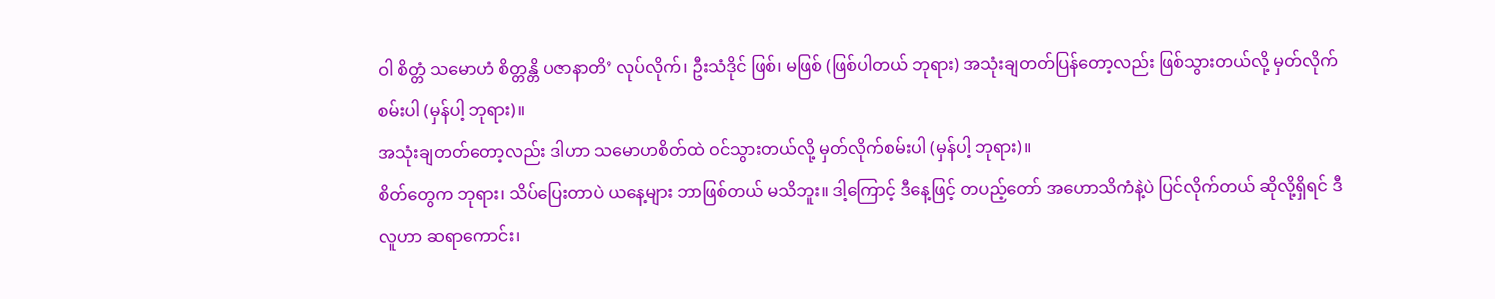ဝါ စိတ္တံ သမောဟံ စိတ္တန္တိ ပဇာနာတိ’ လုပ်လိုက်၊ ဦးသံဒိုင် ဖြစ်၊ မဖြစ် (ဖြစ်ပါတယ် ဘုရား) အသုံးချတတ်ပြန်တော့လည်း ဖြစ်သွားတယ်လို့ မှတ်လိုက်စမ်းပါ (မှန်ပါ့ ဘုရား)။
အသုံးချတတ်တော့လည်း ဒါဟာ သမောဟစိတ်ထဲ ဝင်သွားတယ်လို့ မှတ်လိုက်စမ်းပါ (မှန်ပါ့ ဘုရား)။
စိတ်တွေက ဘုရား၊ သိပ်ပြေးတာပဲ ယနေ့များ ဘာဖြစ်တယ် မသိဘူး။ ဒါ့ကြောင့် ဒီနေ့ဖြင့် တပည့်တော် အဟောသိကံနဲ့ပဲ ပြင်လိုက်တယ် ဆိုလို့ရှိရင် ဒီလူဟာ ဆရာကောင်း၊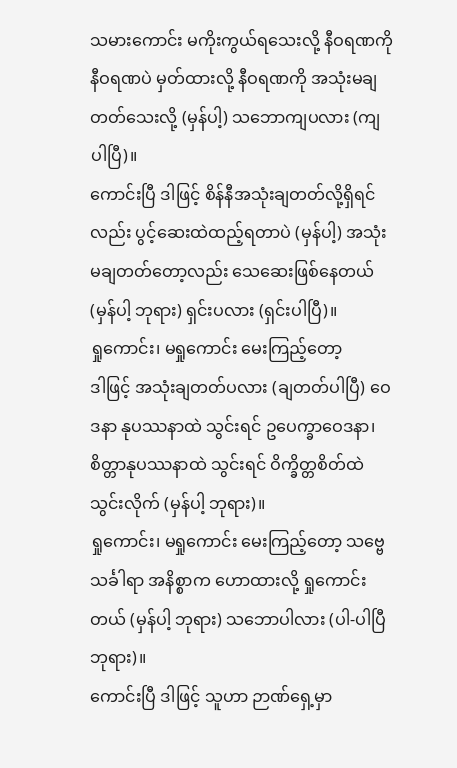သမားကောင်း မကိုးကွယ်ရသေးလို့ နီဝရဏကို နီဝရဏပဲ မှတ်ထားလို့ နီဝရဏကို အသုံးမချတတ်သေးလို့ (မှန်ပါ့) သဘောကျပလား (ကျပါပြီ)။
ကောင်းပြီ ဒါဖြင့် စိန်နီအသုံးချတတ်လို့ရှိရင်လည်း ပွင့်ဆေးထဲထည့်ရတာပဲ (မှန်ပါ့) အသုံးမချတတ်တော့လည်း သေဆေးဖြစ်နေတယ် (မှန်ပါ့ ဘုရား) ရှင်းပလား (ရှင်းပါပြီ)။
ရှုကောင်း၊ မရှုကောင်း မေးကြည့်တော့
ဒါဖြင့် အသုံးချတတ်ပလား (ချတတ်ပါပြီ) ဝေဒနာ နုပဿနာထဲ သွင်းရင် ဥပေက္ခာဝေဒနာ၊ စိတ္တာနုပဿနာထဲ သွင်းရင် ဝိက္ခိတ္တစိတ်ထဲ သွင်းလိုက် (မှန်ပါ့ ဘုရား)။
ရှုကောင်း၊ မရှုကောင်း မေးကြည့်တော့ သဗ္ဗေ သင်္ခါရာ အနိစ္စာက ဟောထားလို့ ရှုကောင်းတယ် (မှန်ပါ့ ဘုရား) သဘောပါလား (ပါ-ပါပြီ ဘုရား)။
ကောင်းပြီ ဒါဖြင့် သူဟာ ဉာဏ်ရှေ့မှာ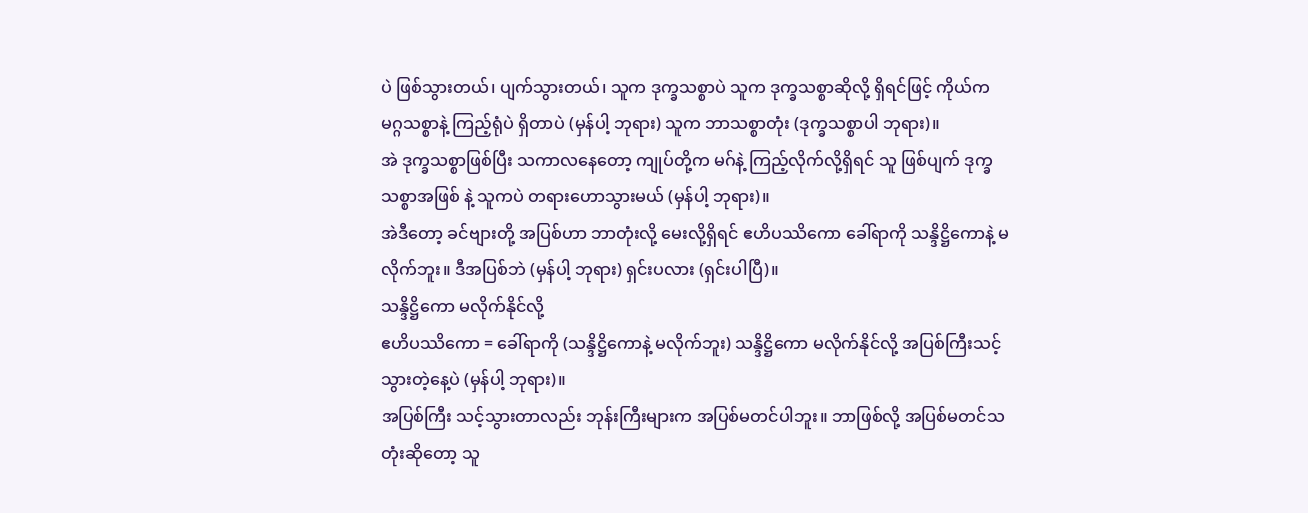ပဲ ဖြစ်သွားတယ်၊ ပျက်သွားတယ်၊ သူက ဒုက္ခသစ္စာပဲ သူက ဒုက္ခသစ္စာဆိုလို့ ရှိရင်ဖြင့် ကိုယ်က မဂ္ဂသစ္စာနဲ့ ကြည့်ရုံပဲ ရှိတာပဲ (မှန်ပါ့ ဘုရား) သူက ဘာသစ္စာတုံး (ဒုက္ခသစ္စာပါ ဘုရား)။
အဲ ဒုက္ခသစ္စာဖြစ်ပြီး သကာလနေတော့ ကျုပ်တို့က မဂ်နဲ့ ကြည့်လိုက်လို့ရှိရင် သူ ဖြစ်ပျက် ဒုက္ခသစ္စာအဖြစ် နဲ့ သူကပဲ တရားဟောသွားမယ် (မှန်ပါ့ ဘုရား)။
အဲဒီတော့ ခင်ဗျားတို့ အပြစ်ဟာ ဘာတုံးလို့ မေးလို့ရှိရင် ဧဟိပဿိကော ခေါ်ရာကို သန္ဒိဋ္ဌိကောနဲ့ မလိုက်ဘူး။ ဒီအပြစ်ဘဲ (မှန်ပါ့ ဘုရား) ရှင်းပလား (ရှင်းပါပြီ)။
သန္ဒိဋ္ဌိကော မလိုက်နိုင်လို့
ဧဟိပဿိကော = ခေါ်ရာကို (သန္ဒိဋ္ဌိကောနဲ့ မလိုက်ဘူး) သန္ဒိဋ္ဌိကော မလိုက်နိုင်လို့ အပြစ်ကြီးသင့်သွားတဲ့နေ့ပဲ (မှန်ပါ့ ဘုရား)။
အပြစ်ကြီး သင့်သွားတာလည်း ဘုန်းကြီးများက အပြစ်မတင်ပါဘူး။ ဘာဖြစ်လို့ အပြစ်မတင်သတုံးဆိုတော့ သူ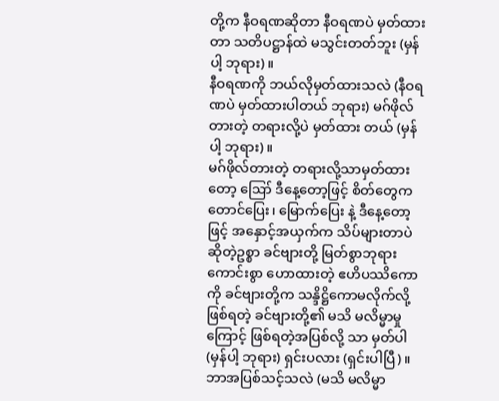တို့က နီဝရဏဆိုတာ နီဝရဏပဲ မှတ်ထားတာ သတိပဋ္ဌာန်ထဲ မသွင်းတတ်ဘူး (မှန်ပါ့ ဘုရား)။
နီဝရဏကို ဘယ်လိုမှတ်ထားသလဲ (နီဝရဏပဲ မှတ်ထားပါတယ် ဘုရား) မဂ်ဖိုလ်တားတဲ့ တရားလို့ပဲ မှတ်ထား တယ် (မှန်ပါ့ ဘုရား)။
မဂ်ဖိုလ်တားတဲ့ တရားလို့သာမှတ်ထားတော့ ဪ ဒီနေ့တော့ဖြင့် စိတ်တွေက တောင်ပြေး၊ မြောက်ပြေး နဲ့ ဒီနေ့တော့ဖြင့် အနှောင့်အယှက်က သိပ်များတာပဲ ဆိုတဲ့ဥစ္စာ ခင်ဗျားတို့ မြတ်စွာဘုရား ကောင်းစွာ ဟောထားတဲ့ ဧဟိပဿိကောကို ခင်ဗျားတို့က သန္ဒိဋ္ဌိကောမလိုက်လို့ဖြစ်ရတဲ့ ခင်ဗျားတို့၏ မသိ မလိမ္မာမှုကြောင့် ဖြစ်ရတဲ့အပြစ်လို့ သာ မှတ်ပါ (မှန်ပါ့ ဘုရား) ရှင်းပလား (ရှင်းပါပြီ)။
ဘာအပြစ်သင့်သလဲ (မသိ မလိမ္မာ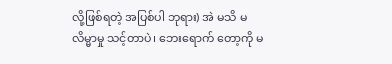လို့ဖြစ်ရတဲ့ အပြစ်ပါ ဘုရား) အဲ မသိ မလိမ္မာမှု သင့်တာပဲ၊ ဘေးရောက် တော့ကို မ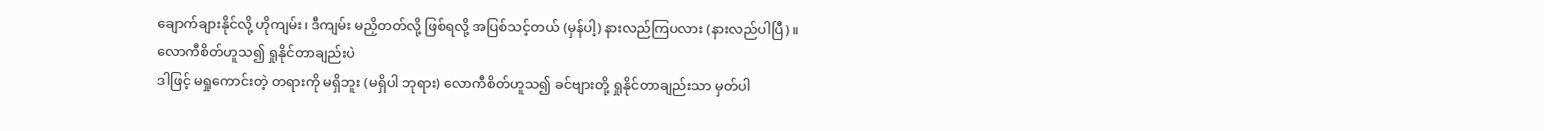ချောက်ချားနိုင်လို့ ဟိုကျမ်း၊ ဒီကျမ်း မညှိတတ်လို့ ဖြစ်ရလို့ အပြစ်သင့်တယ် (မှန်ပါ့) နားလည်ကြပလား (နားလည်ပါပြီ)။
လောကီစိတ်ဟူသ၍ ရှုနိုင်တာချည်းပဲ
ဒါဖြင့် မရှုကောင်းတဲ့ တရားကို မရှိဘူး (မရှိပါ ဘုရား) လောကီစိတ်ဟူသ၍ ခင်ဗျားတို့ ရှုနိုင်တာချည်းသာ မှတ်ပါ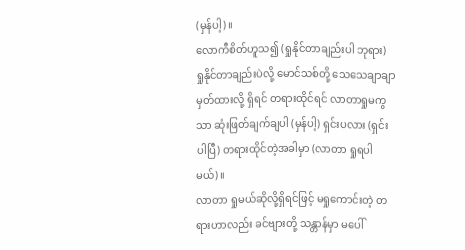(မှန်ပါ့)။
လောကီစိတ်ဟူသ၍ (ရှုနိုင်တာချည်းပါ ဘုရား) ရှုနိုင်တာချည်းပဲလို့ မောင်သစ်တို့ သေသေချာချာ မှတ်ထားလို့ ရှိရင် တရားထိုင်ရင် လာတာရှုမကွသာ ဆုံးဖြတ်ချက်ချပါ (မှန်ပါ့) ရှင်းပလား (ရှင်းပါပြီ) တရားထိုင်တဲ့အခါမှာ (လာတာ ရှုရပါမယ်)။
လာတာ ရှုမယ်ဆိုလို့ရှိရင်ဖြင့် မရှုကောင်းတဲ့ တရားဟာလည်း ခင်ဗျားတို့ သန္တာန်မှာ မပေါ်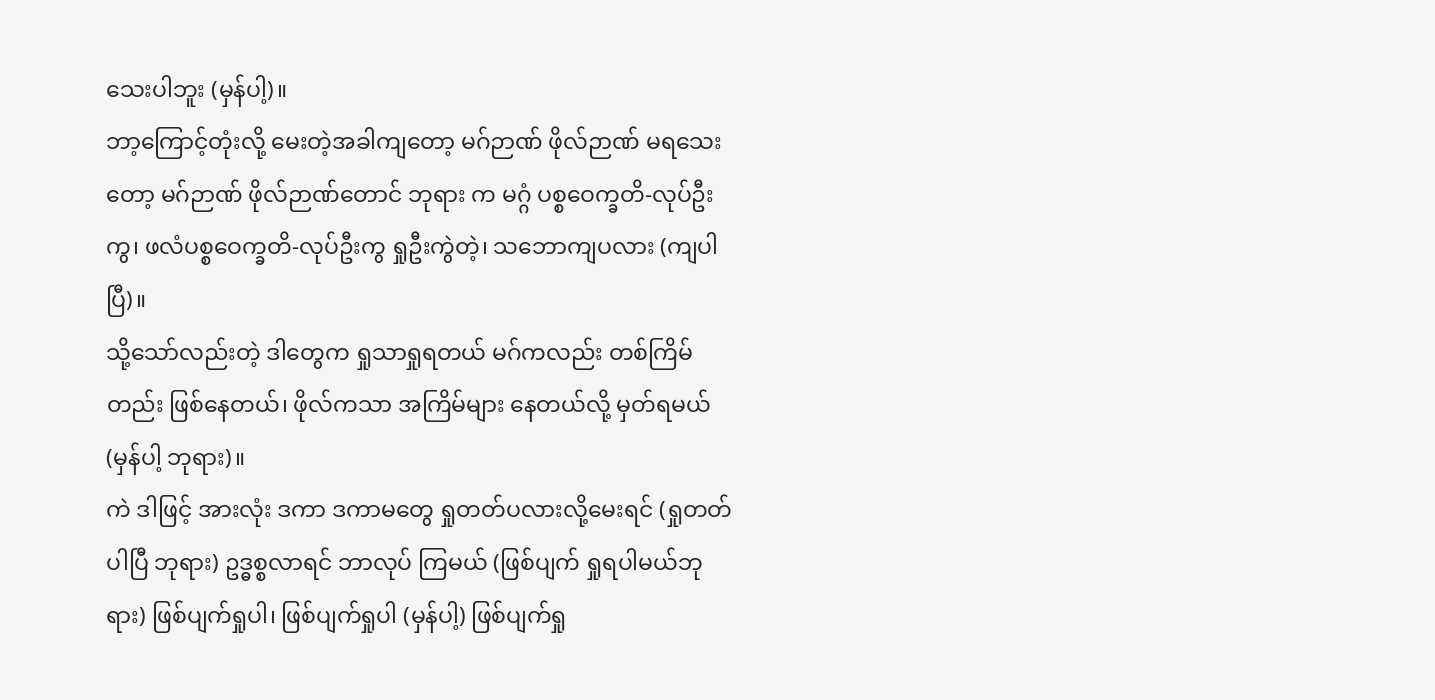သေးပါဘူး (မှန်ပါ့)။
ဘာ့ကြောင့်တုံးလို့ မေးတဲ့အခါကျတော့ မဂ်ဉာဏ် ဖိုလ်ဉာဏ် မရသေးတော့ မဂ်ဉာဏ် ဖိုလ်ဉာဏ်တောင် ဘုရား က မဂ္ဂံ ပစ္စဝေက္ခတိ-လုပ်ဦးကွ၊ ဖလံပစ္စဝေက္ခတိ-လုပ်ဦးကွ ရှုဦးကွဲတဲ့၊ သဘောကျပလား (ကျပါပြီ)။
သို့သော်လည်းတဲ့ ဒါတွေက ရှုသာရှုရတယ် မဂ်ကလည်း တစ်ကြိမ်တည်း ဖြစ်နေတယ်၊ ဖိုလ်ကသာ အကြိမ်များ နေတယ်လို့ မှတ်ရမယ် (မှန်ပါ့ ဘုရား)။
ကဲ ဒါဖြင့် အားလုံး ဒကာ ဒကာမတွေ ရှုတတ်ပလားလို့မေးရင် (ရှုတတ်ပါပြီ ဘုရား) ဥဒ္ဓစ္စလာရင် ဘာလုပ် ကြမယ် (ဖြစ်ပျက် ရှုရပါမယ်ဘုရား) ဖြစ်ပျက်ရှုပါ၊ ဖြစ်ပျက်ရှုပါ (မှန်ပါ့) ဖြစ်ပျက်ရှု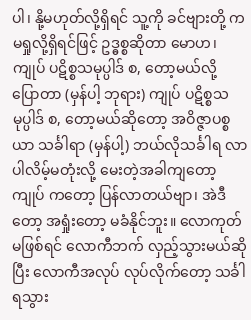ပါ၊ နို့မဟုတ်လို့ရှိရင် သူ့ကို ခင်ဗျားတို့ က မရှုလို့ရှိရင်ဖြင့် ဥဒ္ဓစ္စဆိုတာ မောဟ၊ ကျုပ် ပဋိစ္စသမုပ္ပါဒ် စ, တော့မယ်လို့ ပြောတာ (မှန်ပါ့ ဘုရား) ကျုပ် ပဋိစ္စသမုပ္ပါဒ် စ, တော့မယ်ဆိုတော့ အဝိဇ္ဇာပစ္စယာ သင်္ခါရာ (မှန်ပါ့) ဘယ်လိုသင်္ခါရ လာပါလိမ့်မတုံးလို့ မေးတဲ့အခါကျတော့ ကျုပ် ကတော့ ပြန်လာတယ်ဗျာ၊ အဲဒီတော့ အရှုံးတော့ မခံနိုင်ဘူး။ လောကုတ် မဖြစ်ရင် လောကီဘက် လှည့်သွားမယ်ဆိုပြီး လောကီအလုပ် လုပ်လိုက်တော့ သင်္ခါရသွား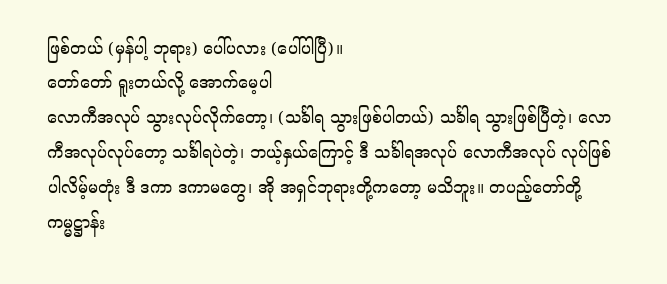ဖြစ်တယ် (မှန်ပါ့ ဘုရား) ပေါ်ပလား (ပေါ်ပါပြီ)။
တော်တော် ရူးတယ်လို့ အောက်မေ့ပါ
လောကီအလုပ် သွားလုပ်လိုက်တော့၊ (သင်္ခါရ သွားဖြစ်ပါတယ်) သင်္ခါရ သွားဖြစ်ပြီတဲ့၊ လောကီအလုပ်လုပ်တော့ သင်္ခါရပဲတဲ့၊ ဘယ့်နှယ်ကြောင့် ဒီ သင်္ခါရအလုပ် လောကီအလုပ် လုပ်ဖြစ်ပါလိမ့်မတုံး ဒီ ဒကာ ဒကာမတွေ၊ အို အရှင်ဘုရားတို့ကတော့ မသိဘူး။ တပည့်တော်တို့ ကမ္မဋ္ဌာန်း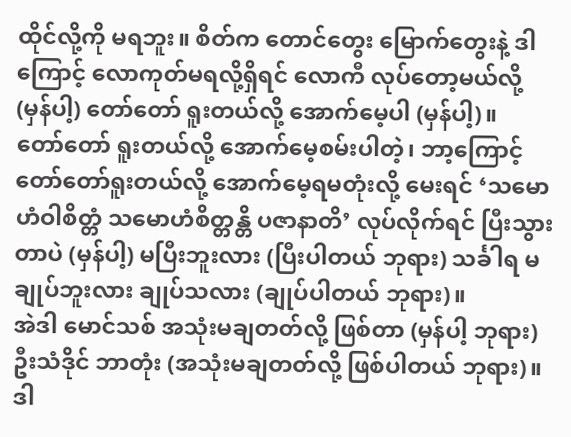ထိုင်လို့ကို မရဘူး။ စိတ်က တောင်တွေး မြောက်တွေးနဲ့ ဒါကြောင့် လောကုတ်မရလို့ရှိရင် လောကီ လုပ်တော့မယ်လို့ (မှန်ပါ့) တော်တော် ရူးတယ်လို့ အောက်မေ့ပါ (မှန်ပါ့)။
တော်တော် ရူးတယ်လို့ အောက်မေ့စမ်းပါတဲ့၊ ဘာ့ကြောင့် တော်တော်ရူးတယ်လို့ အောက်မေ့ရမတုံးလို့ မေးရင် ‘သမောဟံဝါစိတ္တံ သမောဟံစိတ္တန္တိ ပဇာနာတိ’ လုပ်လိုက်ရင် ပြီးသွားတာပဲ (မှန်ပါ့) မပြီးဘူးလား (ပြီးပါတယ် ဘုရား) သင်္ခါရ မချုပ်ဘူးလား ချုပ်သလား (ချုပ်ပါတယ် ဘုရား)။
အဲဒါ မောင်သစ် အသုံးမချတတ်လို့ ဖြစ်တာ (မှန်ပါ့ ဘုရား) ဦးသံဒိုင် ဘာတုံး (အသုံးမချတတ်လို့ ဖြစ်ပါတယ် ဘုရား)။
ဒါ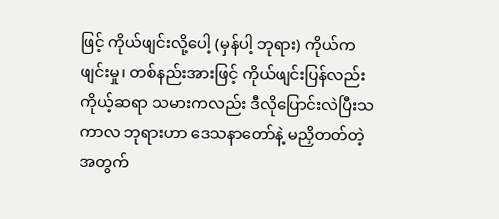ဖြင့် ကိုယ်ဖျင်းလို့ပေါ့ (မှန်ပါ့ ဘုရား) ကိုယ်က ဖျင်းမှု၊ တစ်နည်းအားဖြင့် ကိုယ်ဖျင်းပြန်လည်း ကိုယ့်ဆရာ သမားကလည်း ဒီလိုပြောင်းလဲပြီးသကာလ ဘုရားဟာ ဒေသနာတော်နဲ့ မညှိတတ်တဲ့အတွက်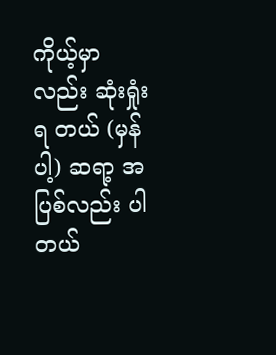ကိုယ့်မှာလည်း ဆုံးရှုံးရ တယ် (မှန်ပါ့) ဆရာ့ အပြစ်လည်း ပါတယ်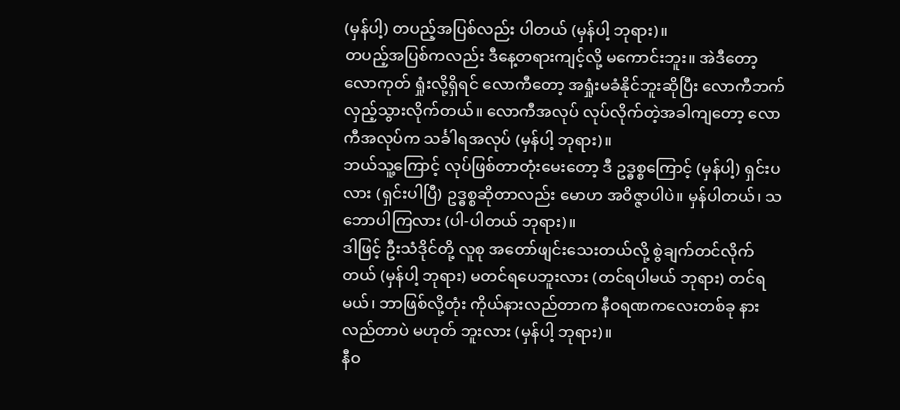(မှန်ပါ့) တပည့်အပြစ်လည်း ပါတယ် (မှန်ပါ့ ဘုရား)။
တပည့်အပြစ်ကလည်း ဒီနေ့တရားကျင့်လို့ မကောင်းဘူး။ အဲဒီတော့ လောကုတ် ရှုံးလို့ရှိရင် လောကီတော့ အရှုံးမခံနိုင်ဘူးဆိုပြီး လောကီဘက် လှည့်သွားလိုက်တယ်။ လောကီအလုပ် လုပ်လိုက်တဲ့အခါကျတော့ လောကီအလုပ်က သင်္ခါရအလုပ် (မှန်ပါ့ ဘုရား)။
ဘယ်သူ့ကြောင့် လုပ်ဖြစ်တာတုံးမေးတော့ ဒီ ဥဒ္ဓစ္စကြောင့် (မှန်ပါ့) ရှင်းပလား (ရှင်းပါပြီ) ဥဒ္ဓစ္စဆိုတာလည်း မောဟ အဝိဇ္ဇာပါပဲ။ မှန်ပါတယ်၊ သဘောပါကြလား (ပါ-ပါတယ် ဘုရား)။
ဒါဖြင့် ဦးသံဒိုင်တို့ လူစု အတော်ဖျင်းသေးတယ်လို့ စွဲချက်တင်လိုက်တယ် (မှန်ပါ့ ဘုရား) မတင်ရပေဘူးလား (တင်ရပါမယ် ဘုရား) တင်ရမယ်၊ ဘာဖြစ်လို့တုံး ကိုယ်နားလည်တာက နီဝရဏကလေးတစ်ခု နားလည်တာပဲ မဟုတ် ဘူးလား (မှန်ပါ့ ဘုရား)။
နီဝ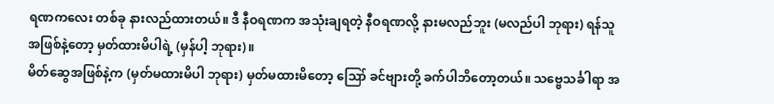ရဏကလေး တစ်ခု နားလည်ထားတယ်။ ဒီ နီဝရဏက အသုံးချရတဲ့ နီဝရဏလို့ နားမလည်ဘူး (မလည်ပါ ဘုရား) ရန်သူအဖြစ်နဲ့တော့ မှတ်ထားမိပါရဲ့ (မှန်ပါ့ ဘုရား)။
မိတ်ဆွေအဖြစ်နဲ့က (မှတ်မထားမိပါ ဘုရား) မှတ်မထားမိတော့ ဪ ခင်ဗျားတို့ ခက်ပါဘိတော့တယ်။ သဗ္ဗေသင်္ခါရာ အ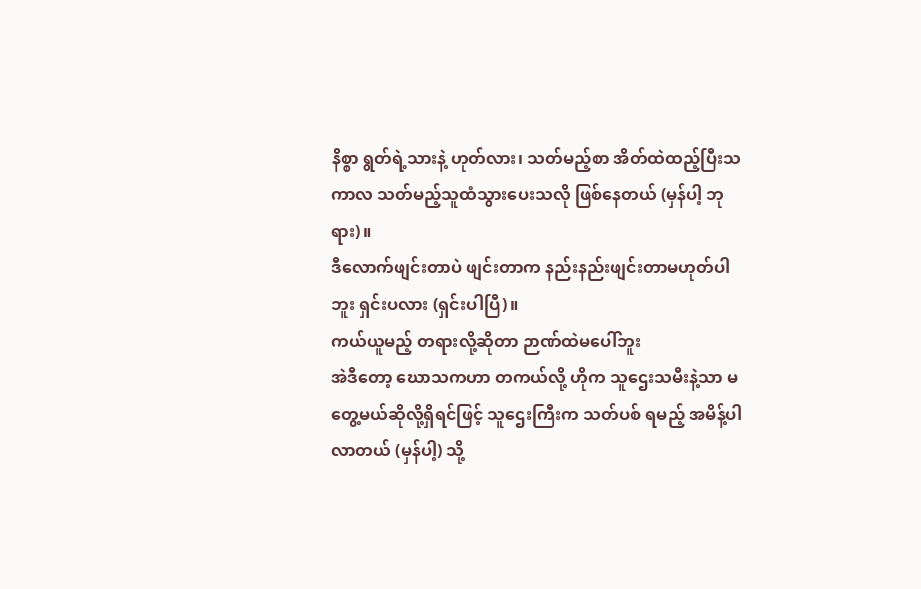နိစ္စာ ရွတ်ရဲ့သားနဲ့ ဟုတ်လား၊ သတ်မည့်စာ အိတ်ထဲထည့်ပြီးသကာလ သတ်မည့်သူထံသွားပေးသလို ဖြစ်နေတယ် (မှန်ပါ့ ဘုရား)။
ဒီလောက်ဖျင်းတာပဲ ဖျင်းတာက နည်းနည်းဖျင်းတာမဟုတ်ပါဘူး ရှင်းပလား (ရှင်းပါပြီ)။
ကယ်ယူမည့် တရားလို့ဆိုတာ ဉာဏ်ထဲမပေါ်ဘူး
အဲဒီတော့ ဃောသကဟာ တကယ်လို့ ဟိုက သူဌေးသမီးနဲ့သာ မတွေ့မယ်ဆိုလို့ရှိရင်ဖြင့် သူဌေးကြီးက သတ်ပစ် ရမည့် အမိန့်ပါလာတယ် (မှန်ပါ့) သို့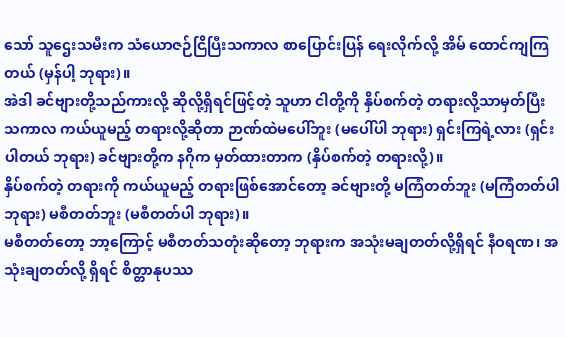သော် သူဌေးသမီးက သံယောဇဉ်ငြိပြီးသကာလ စာပြောင်းပြန် ရေးလိုက်လို့ အိမ် ထောင်ကျကြတယ် (မှန်ပါ့ ဘုရား)။
အဲဒါ ခင်ဗျားတို့သည်ကားလို့ ဆိုလို့ရှိရင်ဖြင့်တဲ့ သူဟာ ငါတို့ကို နှိပ်စက်တဲ့ တရားလို့သာမှတ်ပြီး သကာလ ကယ်ယူမည့် တရားလို့ဆိုတာ ဉာဏ်ထဲမပေါ်ဘူး (မပေါ်ပါ ဘုရား) ရှင်းကြရဲ့လား (ရှင်းပါတယ် ဘုရား) ခင်ဗျားတို့က နဂိုက မှတ်ထားတာက (နှိပ်စက်တဲ့ တရားလို့)။
နှိပ်စက်တဲ့ တရားကို ကယ်ယူမည့် တရားဖြစ်အောင်တော့ ခင်ဗျားတို့ မကြံတတ်ဘူး (မကြံတတ်ပါ ဘုရား) မစီတတ်ဘူး (မစီတတ်ပါ ဘုရား)။
မစီတတ်တော့ ဘာ့ကြောင့် မစီတတ်သတုံးဆိုတော့ ဘုရားက အသုံးမချတတ်လို့ရှိရင် နီဝရဏ၊ အသုံးချတတ်လို့ ရှိရင် စိတ္တာနုပဿ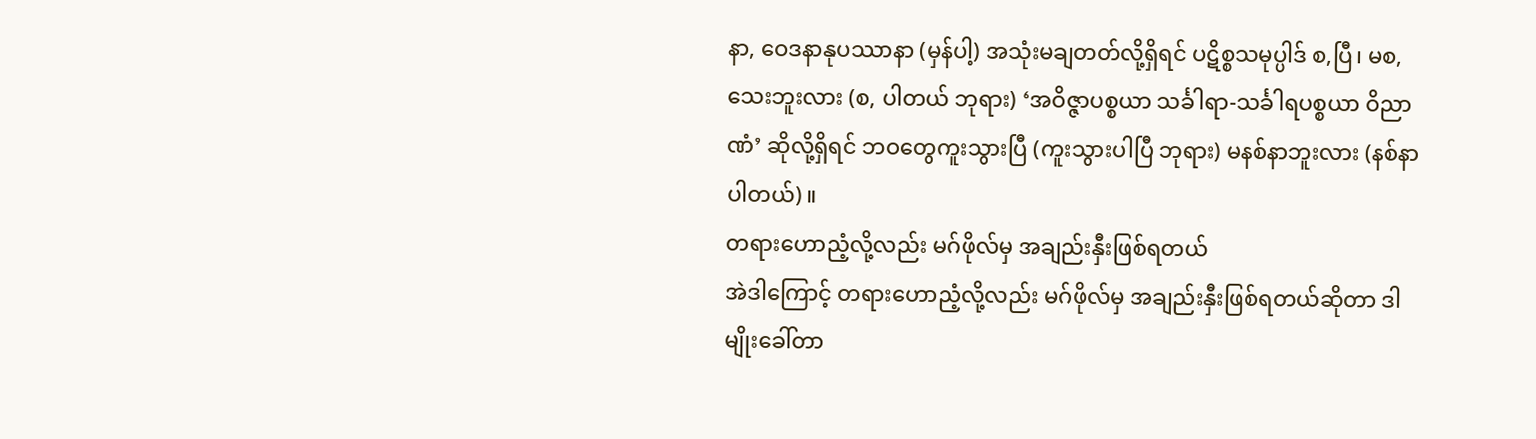နာ, ဝေဒနာနုပဿာနာ (မှန်ပါ့) အသုံးမချတတ်လို့ရှိရင် ပဋိစ္စသမုပ္ပါဒ် စ,ပြီ၊ မစ,သေးဘူးလား (စ, ပါတယ် ဘုရား) ‘အဝိဇ္ဇာပစ္စယာ သင်္ခါရာ-သင်္ခါရပစ္စယာ ဝိညာဏံ’ ဆိုလို့ရှိရင် ဘဝတွေကူးသွားပြီ (ကူးသွားပါပြီ ဘုရား) မနစ်နာဘူးလား (နစ်နာပါတယ်)။
တရားဟောညံ့လို့လည်း မဂ်ဖိုလ်မှ အချည်းနှီးဖြစ်ရတယ်
အဲဒါကြောင့် တရားဟောညံ့လို့လည်း မဂ်ဖိုလ်မှ အချည်းနှီးဖြစ်ရတယ်ဆိုတာ ဒါမျိုးခေါ်တာ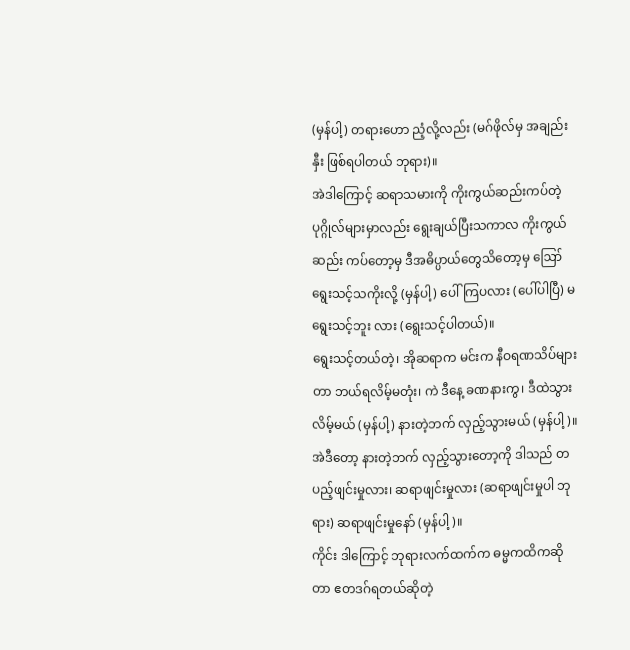(မှန်ပါ့) တရားဟော ညံ့လို့လည်း (မဂ်ဖိုလ်မှ အချည်းနှီး ဖြစ်ရပါတယ် ဘုရား)။
အဲဒါကြောင့် ဆရာသမားကို ကိုးကွယ်ဆည်းကပ်တဲ့ ပုဂ္ဂိုလ်များမှာလည်း ရွေးချယ်ပြီးသကာလ ကိုးကွယ် ဆည်း ကပ်တော့မှ ဒီအဓိပ္ပာယ်တွေသိတော့မှ ဪ ရွေးသင့်သကိုးလို့ (မှန်ပါ့) ပေါ်ကြပလား (ပေါ်ပါပြီ) မရွေးသင့်ဘူး လား (ရွေးသင့်ပါတယ်)။
ရွေးသင့်တယ်တဲ့၊ အိုဆရာက မင်းက နီဝရဏသိပ်များတာ ဘယ်ရလိမ့်မတုံး၊ ကဲ ဒီနေ့ ခဏနားကွ၊ ဒီထဲသွား လိမ့်မယ် (မှန်ပါ့) နားတဲ့ဘက် လှည့်သွားမယ် (မှန်ပါ့)။
အဲဒီတော့ နားတဲ့ဘက် လှည့်သွားတော့ကို ဒါသည် တပည့်ဖျင်းမှုလား၊ ဆရာဖျင်းမှုလား (ဆရာဖျင်းမှုပါ ဘုရား) ဆရာဖျင်းမှုနော် (မှန်ပါ့)။
ကိုင်း ဒါကြောင့် ဘုရားလက်ထက်က ဓမ္မကထိကဆိုတာ ဧတဒဂ်ရတယ်ဆိုတဲ့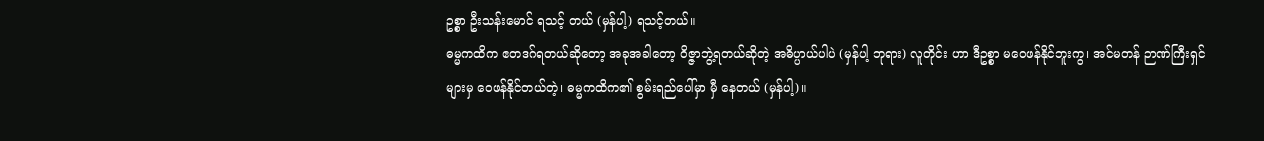ဥစ္စာ ဦးသန်းမောင် ရသင့် တယ် (မှန်ပါ့) ရသင့်တယ်။
ဓမ္မကထိက ဧတဒဂ်ရတယ်ဆိုတော့ အခုအခါတော့ ဝိဇ္ဇာဘွဲ့ရတယ်ဆိုတဲ့ အဓိပ္ပာယ်ပါပဲ (မှန်ပါ့ ဘုရား) လူတိုင်း ဟာ ဒီဥစ္စာ မဝေဖန်နိုင်ဘူးကွ၊ အင်မတန် ဉာဏ်ကြီးရှင်များမှ ဝေဖန်နိုင်တယ်တဲ့၊ ဓမ္မကထိက၏ စွမ်းရည်ပေါ်မှာ မှီ နေတယ် (မှန်ပါ့)။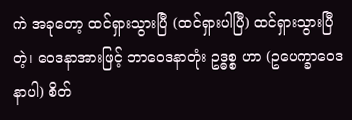ကဲ အခုတော့ ထင်ရှားသွားပြီ (ထင်ရှားပါပြီ) ထင်ရှားသွားပြီတဲ့၊ ဝေဒနာအားဖြင့် ဘာဝေဒနာတုံး ဥဒ္ဓစ္စ ဟာ (ဥပေက္ခာဝေဒနာပါ) စိတ်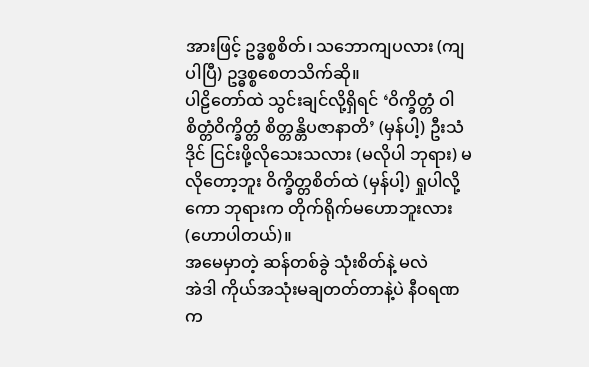အားဖြင့် ဥဒ္ဓစ္စစိတ်၊ သဘောကျပလား (ကျပါပြီ) ဥဒ္ဓစ္စစေတသိက်ဆို။
ပါဠိတော်ထဲ သွင်းချင်လို့ရှိရင် ‘ဝိက္ခိတ္တံ ဝါစိတ္တံဝိက္ခိတ္တံ စိတ္တန္တိပဇာနာတိ’ (မှန်ပါ့) ဦးသံဒိုင် ငြင်းဖို့လိုသေးသလား (မလိုပါ ဘုရား) မလိုတော့ဘူး ဝိက္ခိတ္တစိတ်ထဲ (မှန်ပါ့) ရှုပါလို့ကော ဘုရားက တိုက်ရိုက်မဟောဘူးလား (ဟောပါတယ်)။
အမေမှာတဲ့ ဆန်တစ်ခွဲ သုံးစိတ်နဲ့ မလဲ
အဲဒါ ကိုယ်အသုံးမချတတ်တာနဲ့ပဲ နီဝရဏ က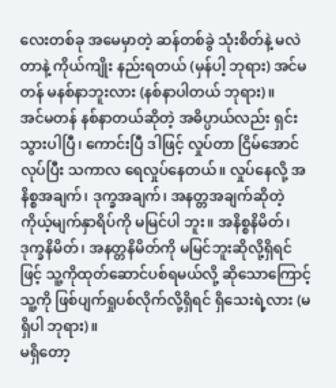လေးတစ်ခု အမေမှာတဲ့ ဆန်တစ်ခွဲ သုံးစိတ်နဲ့ မလဲတာနဲ့ ကိုယ်ကျိုး နည်းရတယ် (မှန်ပါ့ ဘုရား) အင်မတန် မနစ်နာဘူးလား (နစ်နာပါတယ် ဘုရား)။
အင်မတန် နစ်နာတယ်ဆိုတဲ့ အဓိပ္ပာယ်လည်း ရှင်းသွားပါပြီ၊ ကောင်းပြီ ဒါဖြင့် လှုပ်တာ ငြိမ်အောင်လုပ်ပြီး သကာလ ရေလှုပ်နေတယ်။ လှုပ်နေလို့ အနိစ္စအချက်၊ ဒုက္ခအချက်၊ အနတ္တအချက်ဆိုတဲ့ ကိုယ့်မျက်နှာရိပ်ကို မမြင်ပါ ဘူး။ အနိစ္စနိမိတ်၊ ဒုက္ခနိမိတ်၊ အနတ္တနိမိတ်ကို မမြင်ဘူးဆိုလို့ရှိရင်ဖြင့် သူ့ကိုထုတ်ဆောင်ပစ်ရမယ်လို့ ဆိုသောကြောင့် သူ့ကို ဖြစ်ပျက်ရှုပစ်လိုက်လို့ရှိရင် ရှိသေးရဲ့လား (မရှိပါ ဘုရား)။
မရှိတော့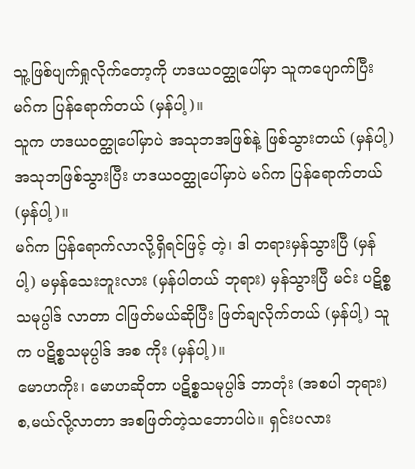သူ့ဖြစ်ပျက်ရှုလိုက်တော့ကို ဟဒယဝတ္ထုပေါ်မှာ သူကပျောက်ပြီး မဂ်က ပြန်ရောက်တယ် (မှန်ပါ့)။
သူက ဟဒယဝတ္ထုပေါ်မှာပဲ အသုဘအဖြစ်နဲ့ ဖြစ်သွားတယ် (မှန်ပါ့) အသုဘဖြစ်သွားပြီး ဟဒယဝတ္ထုပေါ်မှာပဲ မဂ်က ပြန်ရောက်တယ် (မှန်ပါ့)။
မဂ်က ပြန်ရောက်လာလို့ရှိရင်ဖြင့် တဲ့၊ ဒါ တရားမှန်သွားပြီ (မှန်ပါ့) မမှန်သေးဘူးလား (မှန်ပါတယ် ဘုရား) မှန်သွားပြီ မင်း ပဋိစ္စသမုပ္ပါဒ် လာတာ ငါဖြတ်မယ်ဆိုပြီး ဖြတ်ချလိုက်တယ် (မှန်ပါ့) သူက ပဋိစ္စသမုပ္ပါဒ် အစ ကိုး (မှန်ပါ့)။
မောဟကိုး၊ မောဟဆိုတာ ပဋိစ္စသမုပ္ပါဒ် ဘာတုံး (အစပါ ဘုရား) စ,မယ်လို့လာတာ အစဖြတ်တဲ့သဘောပါပဲ။ ရှင်းပလား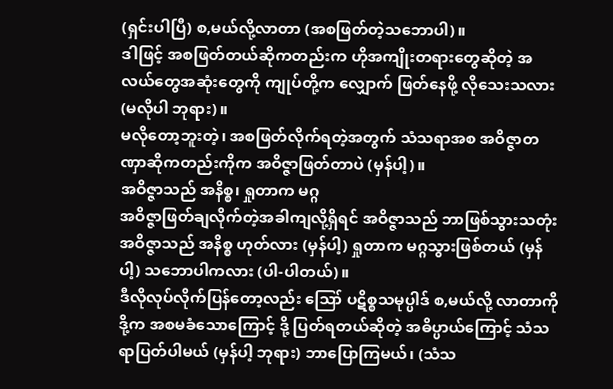(ရှင်းပါပြီ) စ,မယ်လို့လာတာ (အစဖြတ်တဲ့သဘောပါ)။
ဒါဖြင့် အစဖြတ်တယ်ဆိုကတည်းက ဟိုအကျိုးတရားတွေဆိုတဲ့ အလယ်တွေအဆုံးတွေကို ကျုပ်တို့က လျှောက် ဖြတ်နေဖို့ လိုသေးသလား (မလိုပါ ဘုရား)။
မလိုတော့ဘူးတဲ့၊ အစဖြတ်လိုက်ရတဲ့အတွက် သံသရာအစ အဝိဇ္ဇာတဏှာဆိုကတည်းကိုက အဝိဇ္ဇာဖြတ်တာပဲ (မှန်ပါ့)။
အဝိဇ္ဇာသည် အနိစ္စ၊ ရှုတာက မဂ္ဂ
အဝိဇ္ဇာဖြတ်ချလိုက်တဲ့အခါကျလို့ရှိရင် အဝိဇ္ဇာသည် ဘာဖြစ်သွားသတုံး အဝိဇ္ဇာသည် အနိစ္စ ဟုတ်လား (မှန်ပါ့) ရှုတာက မဂ္ဂသွားဖြစ်တယ် (မှန်ပါ့) သဘောပါကလား (ပါ-ပါတယ်)။
ဒီလိုလုပ်လိုက်ပြန်တော့လည်း ဪ ပဋိစ္စသမုပ္ပါဒ် စ,မယ်လို့ လာတာကို ဒို့က အစမခံသောကြောင့် ဒို့ ပြတ်ရတယ်ဆိုတဲ့ အဓိပ္ပာယ်ကြောင့် သံသရာပြတ်ပါမယ် (မှန်ပါ့ ဘုရား) ဘာပြောကြမယ်၊ (သံသ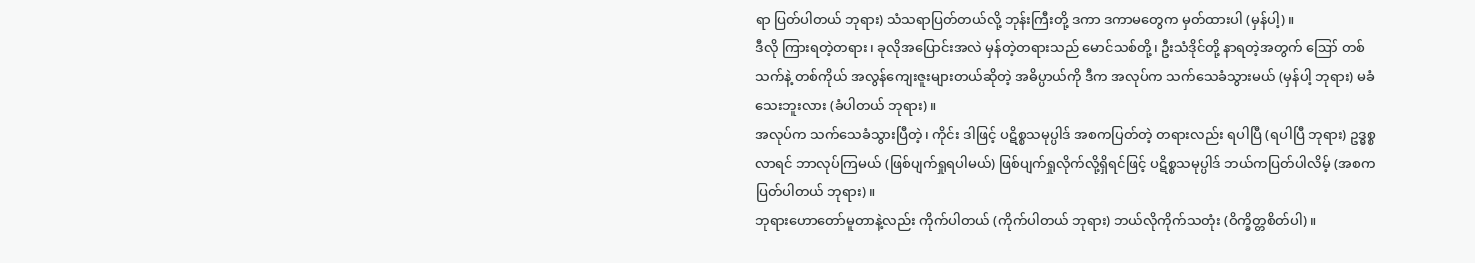ရာ ပြတ်ပါတယ် ဘုရား) သံသရာပြတ်တယ်လို့ ဘုန်းကြီးတို့ ဒကာ ဒကာမတွေက မှတ်ထားပါ (မှန်ပါ့)။
ဒီလို ကြားရတဲ့တရား၊ ခုလိုအပြောင်းအလဲ မှန်တဲ့တရားသည် မောင်သစ်တို့၊ ဦးသံဒိုင်တို့ နာရတဲ့အတွက် ဪ တစ်သက်နဲ့ တစ်ကိုယ် အလွန်ကျေးဇူးများတယ်ဆိုတဲ့ အဓိပ္ပာယ်ကို ဒီက အလုပ်က သက်သေခံသွားမယ် (မှန်ပါ့ ဘုရား) မခံသေးဘူးလား (ခံပါတယ် ဘုရား)။
အလုပ်က သက်သေခံသွားပြီတဲ့၊ ကိုင်း ဒါဖြင့် ပဋိစ္စသမုပ္ပါဒ် အစကပြတ်တဲ့ တရားလည်း ရပါပြီ (ရပါပြီ ဘုရား) ဥဒ္ဓစ္စလာရင် ဘာလုပ်ကြမယ် (ဖြစ်ပျက်ရှုရပါမယ်) ဖြစ်ပျက်ရှုလိုက်လို့ရှိရင်ဖြင့် ပဋိစ္စသမုပ္ပါဒ် ဘယ်ကပြတ်ပါလိမ့် (အစက ပြတ်ပါတယ် ဘုရား)။
ဘုရားဟောတော်မူတာနဲ့လည်း ကိုက်ပါတယ် (ကိုက်ပါတယ် ဘုရား) ဘယ်လိုကိုက်သတုံး (ဝိက္ခိတ္တစိတ်ပါ)။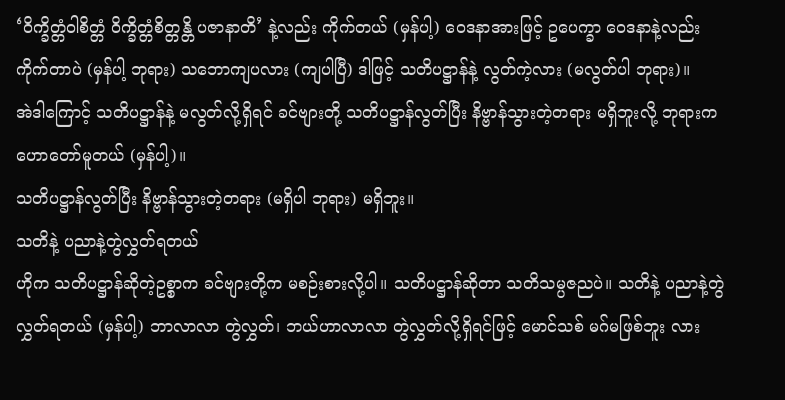‘ဝိက္ခိတ္တံဝါစိတ္တံ ဝိက္ခိတ္တံစိတ္တန္တိ ပဇာနာတိ’ နဲ့လည်း ကိုက်တယ် (မှန်ပါ့) ဝေဒနာအားဖြင့် ဥပေက္ခာ ဝေဒနာနဲ့လည်း ကိုက်တာပဲ (မှန်ပါ့ ဘုရား) သဘောကျပလား (ကျပါပြီ) ဒါဖြင့် သတိပဋ္ဌာန်နဲ့ လွတ်ကဲ့လား (မလွတ်ပါ ဘုရား)။
အဲဒါကြောင့် သတိပဋ္ဌာန်နဲ့ မလွတ်လို့ရှိရင် ခင်ဗျားတို့ သတိပဋ္ဌာန်လွတ်ပြီး နိဗ္ဗာန်သွားတဲ့တရား မရှိဘူးလို့ ဘုရားက ဟောတော်မူတယ် (မှန်ပါ့)။
သတိပဋ္ဌာန်လွတ်ပြီး နိဗ္ဗာန်သွားတဲ့တရား (မရှိပါ ဘုရား) မရှိဘူး။
သတိနဲ့ ပညာနဲ့တွဲလွှတ်ရတယ်
ဟိုက သတိပဋ္ဌာန်ဆိုတဲ့ဥစ္စာက ခင်ဗျားတို့က မစဉ်းစားလို့ပါ။ သတိပဋ္ဌာန်ဆိုတာ သတိသမ္ပဇညပဲ။ သတိနဲ့ ပညာနဲ့တွဲလွှတ်ရတယ် (မှန်ပါ့) ဘာလာလာ တွဲလွှတ်၊ ဘယ်ဟာလာလာ တွဲလွှတ်လို့ရှိရင်ဖြင့် မောင်သစ် မဂ်မဖြစ်ဘူး လား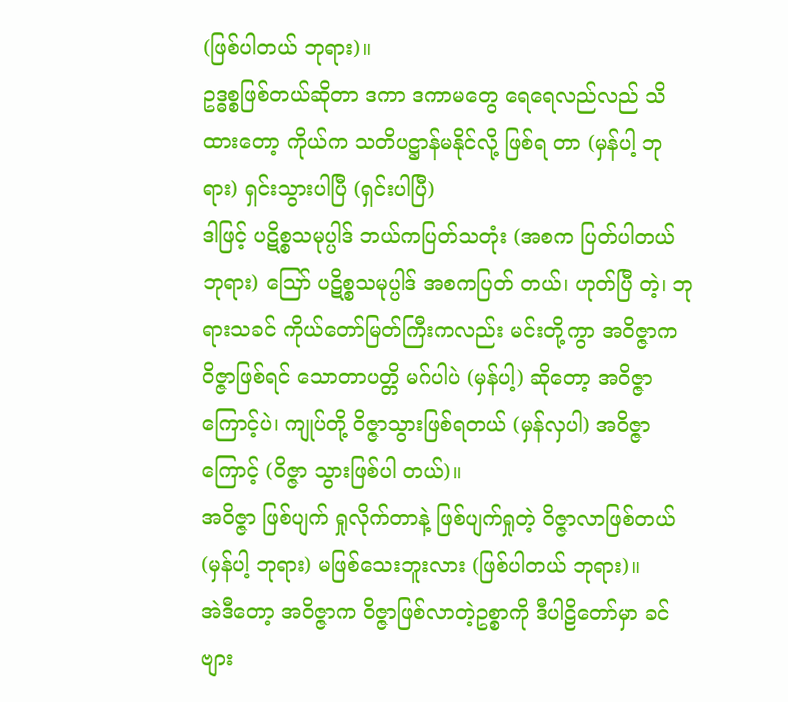(ဖြစ်ပါတယ် ဘုရား)။
ဥဒ္ဓစ္စဖြစ်တယ်ဆိုတာ ဒကာ ဒကာမတွေ ရေရေလည်လည် သိထားတော့ ကိုယ်က သတိပဋ္ဌာန်မနိုင်လို့ ဖြစ်ရ တာ (မှန်ပါ့ ဘုရား) ရှင်းသွားပါပြီ (ရှင်းပါပြီ)
ဒါဖြင့် ပဋိစ္စသမုပ္ပါဒ် ဘယ်ကပြတ်သတုံး (အစက ပြတ်ပါတယ် ဘုရား) ဪ ပဋိစ္စသမုပ္ပါဒ် အစကပြတ် တယ်၊ ဟုတ်ပြီ တဲ့၊ ဘုရားသခင် ကိုယ်တော်မြတ်ကြီးကလည်း မင်းတို့ကွာ အဝိဇ္ဇာက ဝိဇ္ဇာဖြစ်ရင် သောတာပတ္တိ မဂ်ပါပဲ (မှန်ပါ့) ဆိုတော့ အဝိဇ္ဇာကြောင့်ပဲ၊ ကျုပ်တို့ ဝိဇ္ဇာသွားဖြစ်ရတယ် (မှန်လှပါ) အဝိဇ္ဇာကြောင့် (ဝိဇ္ဇာ သွားဖြစ်ပါ တယ်)။
အဝိဇ္ဇာ ဖြစ်ပျက် ရှုလိုက်တာနဲ့ ဖြစ်ပျက်ရှုတဲ့ ဝိဇ္ဇာလာဖြစ်တယ် (မှန်ပါ့ ဘုရား) မဖြစ်သေးဘူးလား (ဖြစ်ပါတယ် ဘုရား)။
အဲဒီတော့ အဝိဇ္ဇာက ဝိဇ္ဇာဖြစ်လာတဲ့ဥစ္စာကို ဒီပါဠိတော်မှာ ခင်ဗျား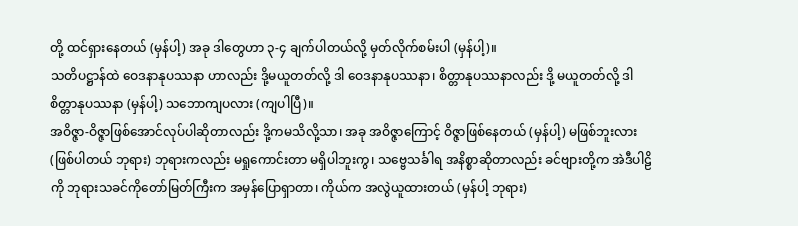တို့ ထင်ရှားနေတယ် (မှန်ပါ့) အခု ဒါတွေဟာ ၃-၄ ချက်ပါတယ်လို့ မှတ်လိုက်စမ်းပါ (မှန်ပါ့)။
သတိပဋ္ဌာန်ထဲ ဝေဒနာနုပဿနာ ဟာလည်း ဒို့မယူတတ်လို့ ဒါ ဝေဒနာနုပဿနာ၊ စိတ္တာနုပဿနာလည်း ဒို့ မယူတတ်လို့ ဒါ စိတ္တာနုပဿနာ (မှန်ပါ့) သဘောကျပလား (ကျပါပြီ)။
အဝိဇ္ဇာ-ဝိဇ္ဇာဖြစ်အောင်လုပ်ပါဆိုတာလည်း ဒို့ကမသိလို့သာ၊ အခု အဝိဇ္ဇာကြောင့် ဝိဇ္ဇာဖြစ်နေတယ် (မှန်ပါ့) မဖြစ်ဘူးလား (ဖြစ်ပါတယ် ဘုရား) ဘုရားကလည်း မရှုကောင်းတာ မရှိပါဘူးကွ၊ သဗ္ဗေသင်္ခါရ အနိစ္စာဆိုတာလည်း ခင်ဗျားတို့က အဲဒီပါဠိကို ဘုရားသခင်ကိုတော်မြတ်ကြီးက အမှန်ပြောရှာတာ၊ ကိုယ်က အလွဲယူထားတယ် (မှန်ပါ့ ဘုရား)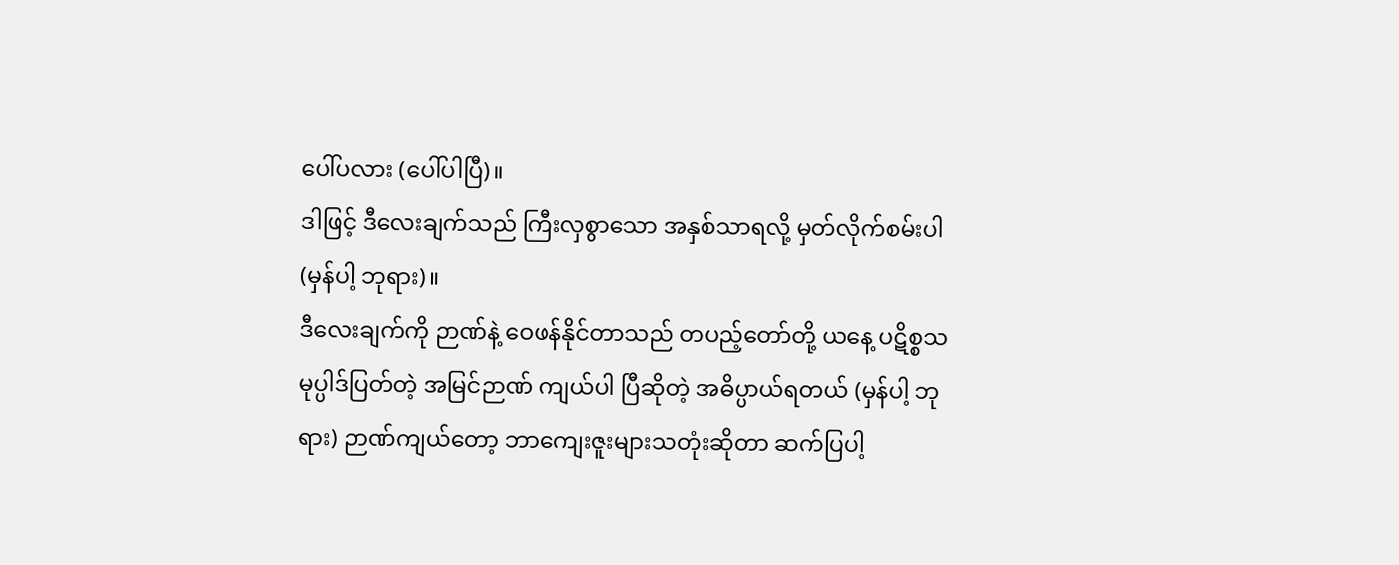ပေါ်ပလား (ပေါ်ပါပြီ)။
ဒါဖြင့် ဒီလေးချက်သည် ကြီးလှစွာသော အနှစ်သာရလို့ မှတ်လိုက်စမ်းပါ (မှန်ပါ့ ဘုရား)။
ဒီလေးချက်ကို ဉာဏ်နဲ့ ဝေဖန်နိုင်တာသည် တပည့်တော်တို့ ယနေ့ ပဋိစ္စသမုပ္ပါဒ်ပြတ်တဲ့ အမြင်ဉာဏ် ကျယ်ပါ ပြီဆိုတဲ့ အဓိပ္ပာယ်ရတယ် (မှန်ပါ့ ဘုရား) ဉာဏ်ကျယ်တော့ ဘာကျေးဇူးများသတုံးဆိုတာ ဆက်ပြပါ့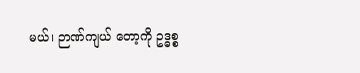မယ်၊ ဉာဏ်ကျယ် တော့ကို ဥဒ္ဓစ္စ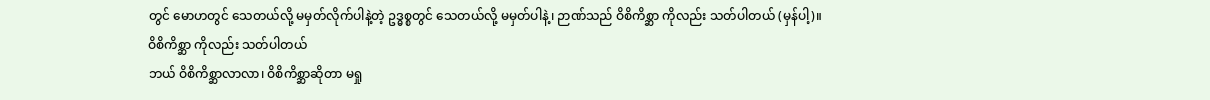တွင် မောဟတွင် သေတယ်လို့ မမှတ်လိုက်ပါနဲ့တဲ့ ဥဒ္ဓစ္စတွင် သေတယ်လို့ မမှတ်ပါနဲ့၊ ဉာဏ်သည် ဝိစိကိစ္ဆာ ကိုလည်း သတ်ပါတယ် (မှန်ပါ့)။
ဝိစိကိစ္ဆာ ကိုလည်း သတ်ပါတယ်
ဘယ် ဝိစိကိစ္ဆာလာလာ၊ ဝိစိကိစ္ဆာဆိုတာ မရှု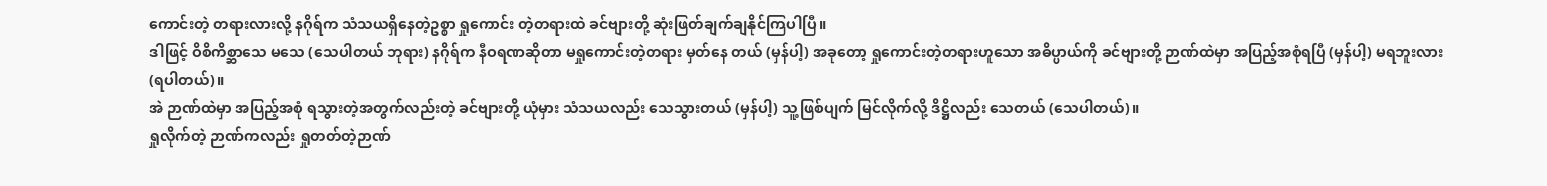ကောင်းတဲ့ တရားလားလို့ နဂိုရ်က သံသယရှိနေတဲ့ဥစ္စာ ရှုကောင်း တဲ့တရားထဲ ခင်ဗျားတို့ ဆုံးဖြတ်ချက်ချနိုင်ကြပါပြီ။
ဒါဖြင့် ဝိစိကိစ္ဆာသေ မသေ (သေပါတယ် ဘုရား) နဂိုရ်က နီဝရဏဆိုတာ မရှုကောင်းတဲ့တရား မှတ်နေ တယ် (မှန်ပါ့) အခုတော့ ရှုကောင်းတဲ့တရားဟူသော အဓိပ္ပာယ်ကို ခင်ဗျားတို့ ဉာဏ်ထဲမှာ အပြည့်အစုံရပြီ (မှန်ပါ့) မရဘူးလား (ရပါတယ်)။
အဲ ဉာဏ်ထဲမှာ အပြည့်အစုံ ရသွားတဲ့အတွက်လည်းတဲ့ ခင်ဗျားတို့ ယုံမှား သံသယလည်း သေသွားတယ် (မှန်ပါ့) သူ့ဖြစ်ပျက် မြင်လိုက်လို့ ဒိဋ္ဌိလည်း သေတယ် (သေပါတယ်)။
ရှုလိုက်တဲ့ ဉာဏ်ကလည်း ရှုတတ်တဲ့ဉာဏ်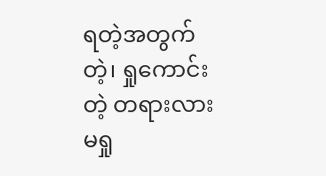ရတဲ့အတွက် တဲ့၊ ရှုကောင်းတဲ့ တရားလား မရှု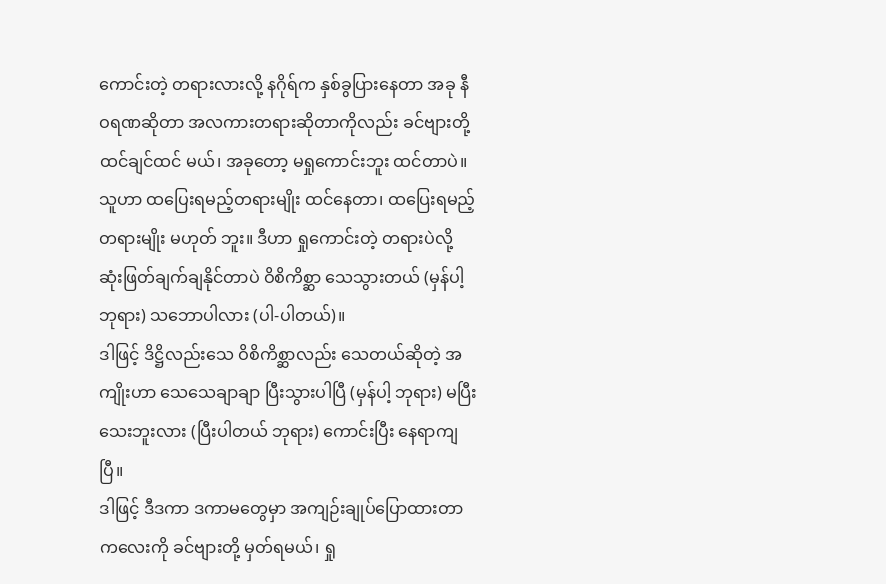ကောင်းတဲ့ တရားလားလို့ နဂိုရ်က နှစ်ခွပြားနေတာ အခု နီဝရဏဆိုတာ အလကားတရားဆိုတာကိုလည်း ခင်ဗျားတို့ ထင်ချင်ထင် မယ်၊ အခုတော့ မရှုကောင်းဘူး ထင်တာပဲ။ သူဟာ ထပြေးရမည့်တရားမျိုး ထင်နေတာ၊ ထပြေးရမည့်တရားမျိုး မဟုတ် ဘူး။ ဒီဟာ ရှုကောင်းတဲ့ တရားပဲလို့ ဆုံးဖြတ်ချက်ချနိုင်တာပဲ ဝိစိကိစ္ဆာ သေသွားတယ် (မှန်ပါ့ ဘုရား) သဘောပါလား (ပါ-ပါတယ်)။
ဒါဖြင့် ဒိဋ္ဌိလည်းသေ ဝိစိကိစ္ဆာလည်း သေတယ်ဆိုတဲ့ အကျိုးဟာ သေသေချာချာ ပြီးသွားပါပြီ (မှန်ပါ့ ဘုရား) မပြီးသေးဘူးလား (ပြီးပါတယ် ဘုရား) ကောင်းပြီး နေရာကျပြီ။
ဒါဖြင့် ဒီဒကာ ဒကာမတွေမှာ အကျဉ်းချုပ်ပြောထားတာကလေးကို ခင်ဗျားတို့ မှတ်ရမယ်၊ ရှု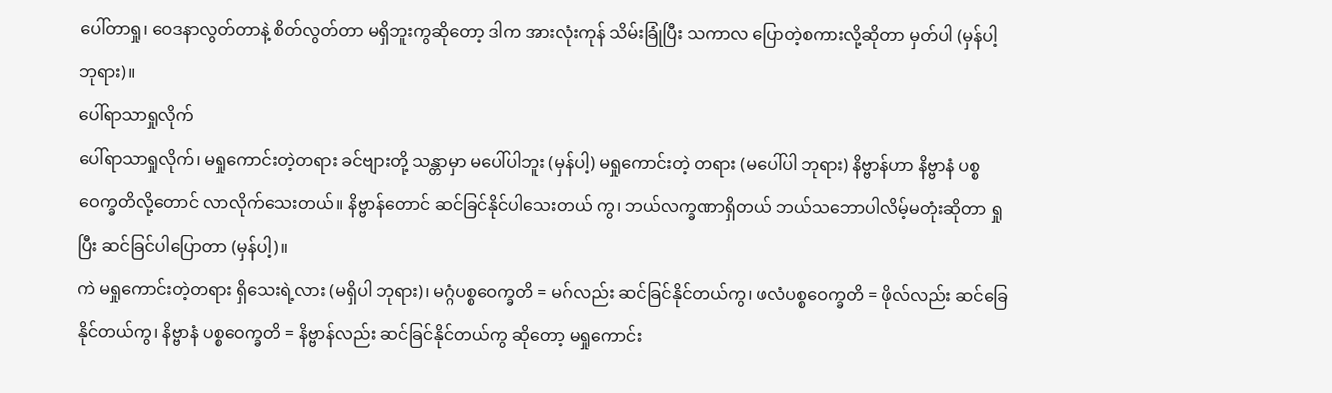ပေါ်တာရှု၊ ဝေဒနာလွတ်တာနဲ့ စိတ်လွတ်တာ မရှိဘူးကွဆိုတော့ ဒါက အားလုံးကုန် သိမ်းခြုံပြီး သကာလ ပြောတဲ့စကားလို့ဆိုတာ မှတ်ပါ (မှန်ပါ့ ဘုရား)။
ပေါ်ရာသာရှုလိုက်
ပေါ်ရာသာရှုလိုက်၊ မရှုကောင်းတဲ့တရား ခင်ဗျားတို့ သန္တာမှာ မပေါ်ပါဘူး (မှန်ပါ့) မရှုကောင်းတဲ့ တရား (မပေါ်ပါ ဘုရား) နိဗ္ဗာန်ဟာ နိဗ္ဗာနံ ပစ္စဝေက္ခတိလို့တောင် လာလိုက်သေးတယ်။ နိဗ္ဗာန်တောင် ဆင်ခြင်နိုင်ပါသေးတယ် ကွ၊ ဘယ်လက္ခဏာရှိတယ် ဘယ်သဘောပါလိမ့်မတုံးဆိုတာ ရှုပြီး ဆင်ခြင်ပါပြောတာ (မှန်ပါ့)။
ကဲ မရှုကောင်းတဲ့တရား ရှိသေးရဲ့လား (မရှိပါ ဘုရား)၊ မဂ္ဂံပစ္စဝေက္ခတိ = မဂ်လည်း ဆင်ခြင်နိုင်တယ်ကွ၊ ဖလံပစ္စဝေက္ခတိ = ဖိုလ်လည်း ဆင်ခြေနိုင်တယ်ကွ၊ နိဗ္ဗာနံ ပစ္စဝေက္ခတိ = နိဗ္ဗာန်လည်း ဆင်ခြင်နိုင်တယ်ကွ ဆိုတော့ မရှုကောင်း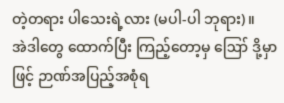တဲ့တရား ပါသေးရဲ့လား (မပါ-ပါ ဘုရား)။
အဲဒါတွေ ထောက်ပြီး ကြည့်တော့မှ ဪ ဒို့မှာဖြင့် ဉာဏ်အပြည့်အစုံရ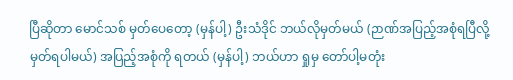ပြီဆိုတာ မောင်သစ် မှတ်ပေတော့ (မှန်ပါ့) ဦးသံဒိုင် ဘယ်လိုမှတ်မယ် (ဉာဏ်အပြည့်အစုံရပြီလို့ မှတ်ရပါမယ်) အပြည့်အစုံကို ရတယ် (မှန်ပါ့) ဘယ်ဟာ ရှုမှ တော်ပါ့မတုံး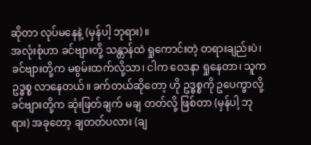ဆိုတာ လုပ်မနေနဲ့ (မှန်ပါ့ ဘုရား)။
အလုံးစုံဟာ ခင်ဗျားတို့ သန္တာန်ထဲ ရှုကောင်းတဲ့ တရားချည်းပဲ၊ ခင်ဗျားတို့က မစွမ်းထက်လို့သာ၊ ငါက ဝေဒနာ ရှုနေတာ၊ သူက ဥဒ္ဓစ္စ လာနေတယ်။ ခက်တယ်ဆိုတော့ ဟို ဥဒ္ဓစ္စကို ဥပေက္ခာလို့ ခင်ဗျားတို့က ဆုံးဖြတ်ချက် မချ တတ်လို့ ဖြစ်တာ (မှန်ပါ့ ဘုရား) အခုတော့ ချတတ်ပလား (ချ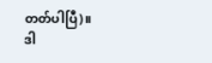တတ်ပါပြီ)။
ဒါ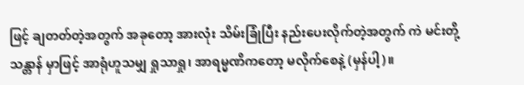ဖြင့် ချတတ်တဲ့အတွက် အခုတော့ အားလုံး သိမ်းခြုံပြီး နည်းပေးလိုက်တဲ့အတွက် ကဲ မင်းတို့ သန္တာန် မှာဖြင့် အာရုံဟူသမျှ ရှုသာရှု၊ အာရမ္မဏိကတော့ မလိုက်စေနဲ့ (မှန်ပါ့)။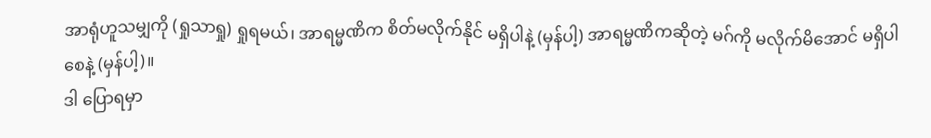အာရုံဟူသမျှကို (ရှုသာရှု) ရှုရမယ်၊ အာရမ္မဏိက စိတ်မလိုက်နိုင် မရှိပါနဲ့ (မှန်ပါ့) အာရမ္မဏိကဆိုတဲ့ မဂ်ကို မလိုက်မိအောင် မရှိပါစေနဲ့ (မှန်ပါ့)။
ဒါ ပြောရမှာ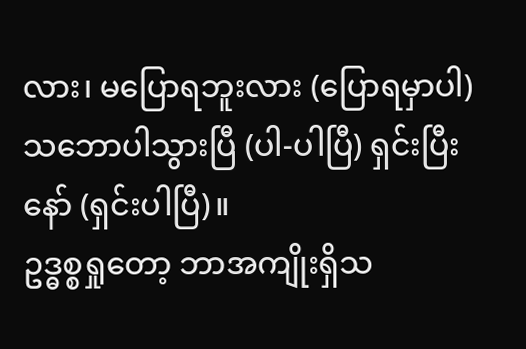လား၊ မပြောရဘူးလား (ပြောရမှာပါ) သဘောပါသွားပြီ (ပါ-ပါပြီ) ရှင်းပြီးနော် (ရှင်းပါပြီ)။
ဥဒ္ဓစ္စရှုတော့ ဘာအကျိုးရှိသ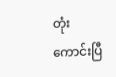တုံး
ကောင်းပြီ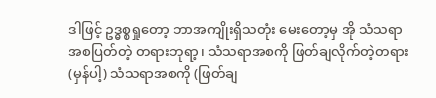ဒါဖြင့် ဥဒ္ဓစ္စရှုတော့ ဘာအကျိုးရှိသတုံး မေးတော့မှ အို သံသရာ အစပြတ်တဲ့ တရားဘုရာ့၊ သံသရာအစကို ဖြတ်ချလိုက်တဲ့တရား (မှန်ပါ့) သံသရာအစကို (ဖြတ်ချ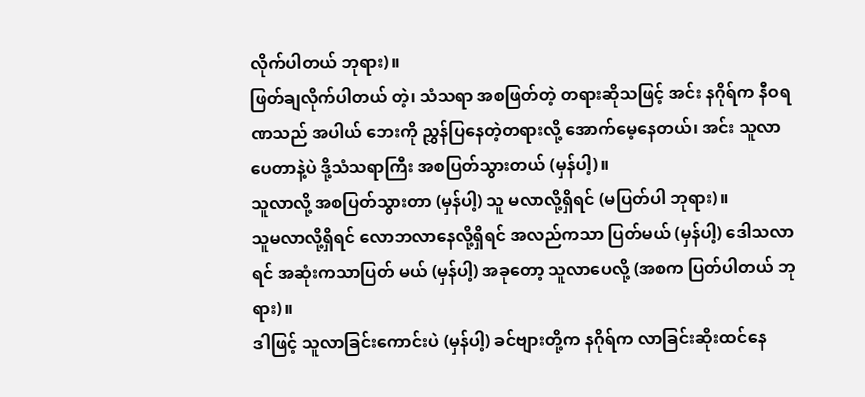လိုက်ပါတယ် ဘုရား)။
ဖြတ်ချလိုက်ပါတယ် တဲ့၊ သံသရာ အစဖြတ်တဲ့ တရားဆိုသဖြင့် အင်း နဂိုရ်က နီဝရဏသည် အပါယ် ဘေးကို ညွှန်ပြနေတဲ့တရားလို့ အောက်မေ့နေတယ်၊ အင်း သူလာပေတာနဲ့ပဲ ဒို့သံသရာကြီး အစပြတ်သွားတယ် (မှန်ပါ့)။
သူလာလို့ အစပြတ်သွားတာ (မှန်ပါ့) သူ မလာလို့ရှိရင် (မပြတ်ပါ ဘုရား)။
သူမလာလို့ရှိရင် လောဘလာနေလို့ရှိရင် အလည်ကသာ ပြတ်မယ် (မှန်ပါ့) ဒေါသလာရင် အဆုံးကသာပြတ် မယ် (မှန်ပါ့) အခုတော့ သူလာပေလို့ (အစက ပြတ်ပါတယ် ဘုရား)။
ဒါဖြင့် သူလာခြင်းကောင်းပဲ (မှန်ပါ့) ခင်ဗျားတို့က နဂိုရ်က လာခြင်းဆိုးထင်နေ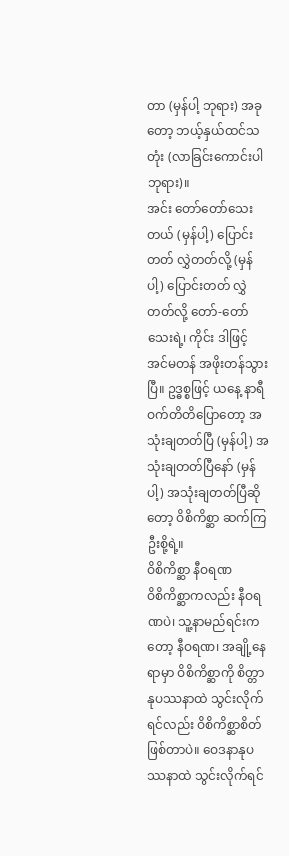တာ (မှန်ပါ့ ဘုရား) အခုတော့ ဘယ့်နှယ်ထင်သတုံး (လာခြင်းကောင်းပါ ဘုရား)။
အင်း တော်တော်သေးတယ် (မှန်ပါ့) ပြောင်းတတ် လွှဲတတ်လို့ (မှန်ပါ့) ပြောင်းတတ် လွှဲတတ်လို့ တော်-တော်သေးရဲ့၊ ကိုင်း ဒါဖြင့် အင်မတန် အဖိုးတန်သွားပြီ။ ဥဒ္ဓစ္စဖြင့် ယနေ့ နာရီဝက်တိတိပြောတော့ အသုံးချတတ်ပြီ (မှန်ပါ့) အသုံးချတတ်ပြီနော် (မှန်ပါ့) အသုံးချတတ်ပြီဆိုတော့ ဝိစိကိစ္ဆာ ဆက်ကြဦးစို့ရဲ့။
ဝိစိကိစ္ဆာ နီဝရဏ
ဝိစိကိစ္ဆာကလည်း နီဝရဏပဲ၊ သူ့နာမည်ရင်းကတော့ နီဝရဏ၊ အချို့နေရာမှာ ဝိစိကိစ္ဆာကို စိတ္တာနုပဿနာထဲ သွင်းလိုက်ရင်လည်း ဝိစိကိစ္ဆာစိတ်ဖြစ်တာပဲ။ ဝေဒနာနုပဿနာထဲ သွင်းလိုက်ရင်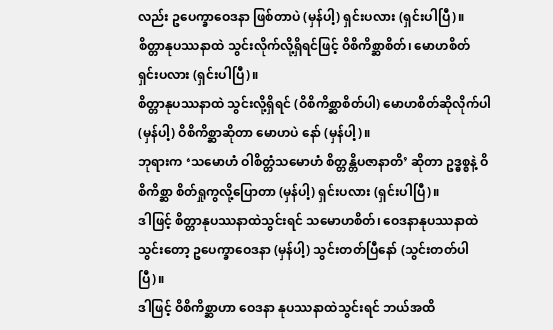လည်း ဥပေက္ခာဝေဒနာ ဖြစ်တာပဲ (မှန်ပါ့) ရှင်းပလား (ရှင်းပါပြီ)။
စိတ္တာနုပဿနာထဲ သွင်းလိုက်လို့ရှိရင်ဖြင့် ဝိစိကိစ္ဆာစိတ်၊ မောဟစိတ် ရှင်းပလား (ရှင်းပါပြီ)။
စိတ္တာနုပဿနာထဲ သွင်းလို့ရှိရင် (ဝိစိကိစ္ဆာစိတ်ပါ) မောဟစိတ်ဆိုလိုက်ပါ (မှန်ပါ့) ဝိစိကိစ္ဆာဆိုတာ မောဟပဲ နော် (မှန်ပါ့)။
ဘုရားက ‘သမောဟံ ဝါစိတ္တံသမောဟံ စိတ္တန္တိပဇာနာတိ’ ဆိုတာ ဥဒ္ဓစ္စနဲ့ ဝိစိကိစ္ဆာ စိတ်ရှုကွလို့ပြောတာ (မှန်ပါ့) ရှင်းပလား (ရှင်းပါပြီ)။
ဒါဖြင့် စိတ္တာနုပဿနာထဲသွင်းရင် သမောဟစိတ်၊ ဝေဒနာနုပဿနာထဲသွင်းတော့ ဥပေက္ခာဝေဒနာ (မှန်ပါ့) သွင်းတတ်ပြီနော် (သွင်းတတ်ပါပြီ)။
ဒါဖြင့် ဝိစိကိစ္ဆာဟာ ဝေဒနာ နုပဿနာထဲသွင်းရင် ဘယ်အထိ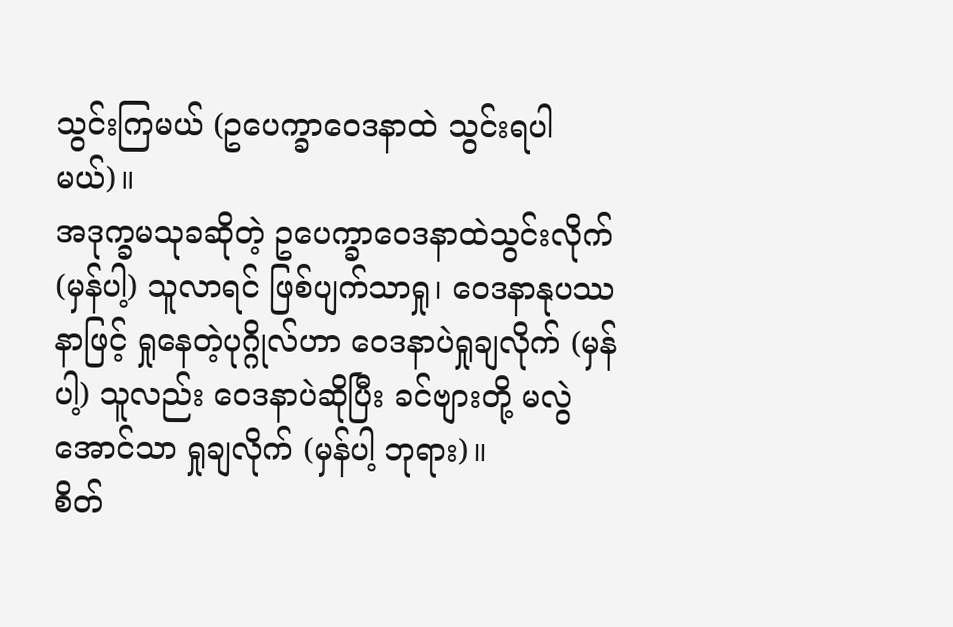သွင်းကြမယ် (ဥပေက္ခာဝေဒနာထဲ သွင်းရပါ မယ်)။
အဒုက္ခမသုခဆိုတဲ့ ဥပေက္ခာဝေဒနာထဲသွင်းလိုက် (မှန်ပါ့) သူလာရင် ဖြစ်ပျက်သာရှု၊ ဝေဒနာနုပဿနာဖြင့် ရှုနေတဲ့ပုဂ္ဂိုလ်ဟာ ဝေဒနာပဲရှုချလိုက် (မှန်ပါ့) သူလည်း ဝေဒနာပဲဆိုပြီး ခင်ဗျားတို့ မလွဲအောင်သာ ရှုချလိုက် (မှန်ပါ့ ဘုရား)။
စိတ်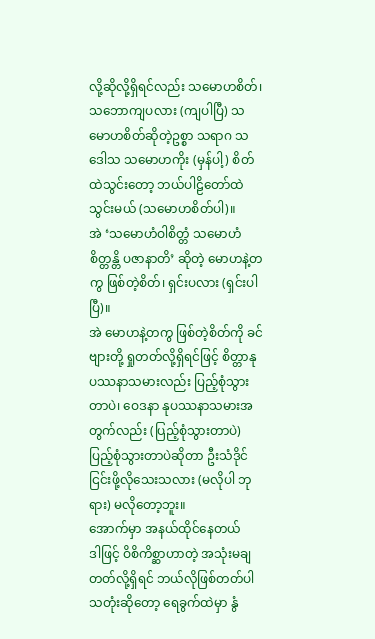လို့ဆိုလို့ရှိရင်လည်း သမောဟစိတ်၊ သဘောကျပလား (ကျပါပြီ) သမောဟစိတ်ဆိုတဲ့ဥစ္စာ သရာဂ သဒေါသ သမောဟကိုး (မှန်ပါ့) စိတ်ထဲသွင်းတော့ ဘယ်ပါဠိတော်ထဲ သွင်းမယ် (သမောဟစိတ်ပါ)။
အဲ ‘သမောဟံဝါစိတ္တံ သမောဟံစိတ္တန္တိ ပဇာနာတိ’ ဆိုတဲ့ မောဟနဲ့တကွ ဖြစ်တဲ့စိတ်၊ ရှင်းပလား (ရှင်းပါ ပြီ)။
အဲ မောဟနဲ့တကွ ဖြစ်တဲ့စိတ်ကို ခင်ဗျားတို့ ရှုတတ်လို့ရှိရင်ဖြင့် စိတ္တာနုပဿနာသမားလည်း ပြည့်စုံသွား တာပဲ၊ ဝေဒနာ နုပဿနာသမားအတွက်လည်း (ပြည့်စုံသွားတာပဲ) ပြည့်စုံသွားတာပဲဆိုတာ ဦးသံဒိုင် ငြင်းဖို့လိုသေးသလား (မလိုပါ ဘုရား) မလိုတော့ဘူး။
အောက်မှာ အနယ်ထိုင်နေတယ်
ဒါဖြင့် ဝိစိကိစ္ဆာဟာတဲ့ အသုံးမချတတ်လို့ရှိရင် ဘယ်လိုဖြစ်တတ်ပါသတုံးဆိုတော့ ရေခွက်ထဲမှာ နွံ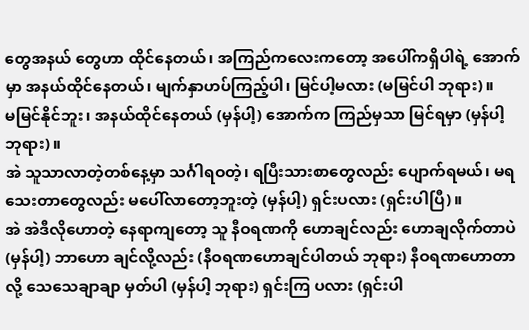တွေအနယ် တွေဟာ ထိုင်နေတယ်၊ အကြည်ကလေးကတော့ အပေါ်ကရှိပါရဲ့ အောက်မှာ အနယ်ထိုင်နေတယ်၊ မျက်နှာဟပ်ကြည့်ပါ၊ မြင်ပါ့မလား (မမြင်ပါ ဘုရား)။
မမြင်နိုင်ဘူး၊ အနယ်ထိုင်နေတယ် (မှန်ပါ့) အောက်က ကြည်မှသာ မြင်ရမှာ (မှန်ပါ့ ဘုရား)။
အဲ သူသာလာတဲ့တစ်နေ့မှာ သင်္ဂါရဝတဲ့၊ ရပြီးသားစာတွေလည်း ပျောက်ရမယ်၊ မရသေးတာတွေလည်း မပေါ်လာတော့ဘူးတဲ့ (မှန်ပါ့) ရှင်းပလား (ရှင်းပါပြီ)။
အဲ အဲဒီလိုဟောတဲ့ နေရာကျတော့ သူ နီဝရဏကို ဟောချင်လည်း ဟောချလိုက်တာပဲ (မှန်ပါ့) ဘာဟော ချင်လို့လည်း (နီဝရဏဟောချင်ပါတယ် ဘုရား) နီဝရဏဟောတာလို့ သေသေချာချာ မှတ်ပါ (မှန်ပါ့ ဘုရား) ရှင်းကြ ပလား (ရှင်းပါ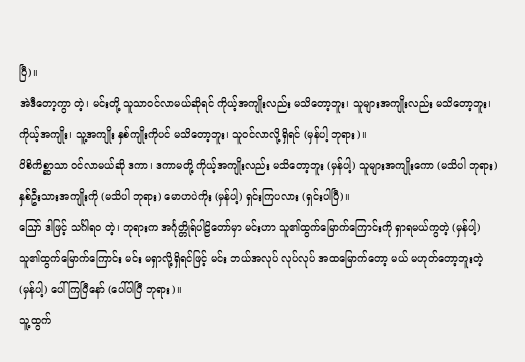ပြီ)။
အဲဒီတော့ကွာ တဲ့၊ မင်းတို့ သူသာဝင်လာမယ်ဆိုရင် ကိုယ့်အကျိုးလည်း မသိတော့ဘူး၊ သူများအကျိုးလည်း မသိတော့ဘူး၊ ကိုယ့်အကျိုး၊ သူ့အကျိုး နှစ်ကျိုးကိုပင် မသိတော့ဘူး၊ သူဝင်လာလို့ရှိရင် (မှန်ပါ့ ဘုရား)။
ဝိစိကိစ္ဆာသာ ဝင်လာမယ်ဆို ဒကာ၊ ဒကာမတို့ ကိုယ့်အကျိုးလည်း မသိတော့ဘူး (မှန်ပါ့) သူများအကျိုးကော (မသိပါ ဘုရား) နှစ်ဦးသားအကျိုးကို (မသိပါ ဘုရား) မောဟပဲကိုး (မှန်ပါ့) ရှင်းကြပလား (ရှင်းပါပြီ)။
ဪ ဒါဖြင့် သင်္ဂါရဝ တဲ့၊ ဘုရားက အင်္ဂုတ္တိုရ်ပါဠိတော်မှာ မင်းဟာ သူ၏ထွက်မြောက်ကြောင်းကို ရှာရမယ်ကွတဲ့ (မှန်ပါ့) သူ၏ထွက်မြောက်ကြောင်း မင်း မရှာလို့ရှိရင်ဖြင့် မင်း ဘယ်အလုပ် လုပ်လုပ် အထမြောက်တော့ မယ် မဟုတ်တော့ဘူးတဲ့ (မှန်ပါ့) ပေါ်ကြပြီနော် (ပေါ်ပါပြီ ဘုရား)။
သူ့ထွက်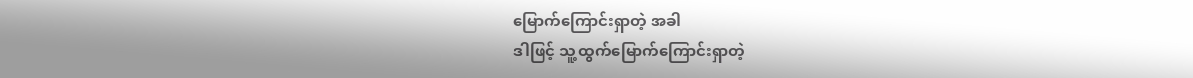မြောက်ကြောင်းရှာတဲ့ အခါ
ဒါဖြင့် သူ့ထွက်မြောက်ကြောင်းရှာတဲ့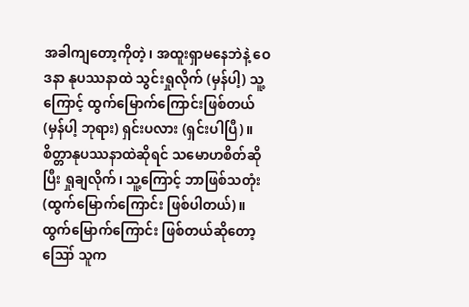အခါကျတော့ကိုတဲ့၊ အထူးရှာမနေဘဲနဲ့ ဝေဒနာ နုပဿနာထဲ သွင်းရှုလိုက် (မှန်ပါ့) သူ့ကြောင့် ထွက်မြောက်ကြောင်းဖြစ်တယ် (မှန်ပါ့ ဘုရား) ရှင်းပလား (ရှင်းပါပြီ)။
စိတ္တာနုပဿနာထဲဆိုရင် သမောဟစိတ်ဆိုပြီး ရှုချလိုက်၊ သူ့ကြောင့် ဘာဖြစ်သတုံး (ထွက်မြောက်ကြောင်း ဖြစ်ပါတယ်)။
ထွက်မြောက်ကြောင်း ဖြစ်တယ်ဆိုတော့ ဪ သူက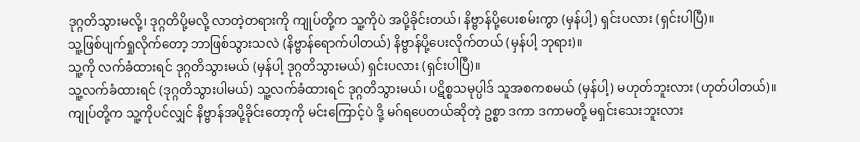ဒုဂ္ဂတိသွားမလို့၊ ဒုဂ္ဂတိပို့မလို့ လာတဲ့တရားကို ကျုပ်တို့က သူ့ကိုပဲ အပို့ခိုင်းတယ်၊ နိဗ္ဗာန်ပို့ပေးစမ်းကွာ (မှန်ပါ့) ရှင်းပလား (ရှင်းပါပြီ)။
သူ့ဖြစ်ပျက်ရှုလိုက်တော့ ဘာဖြစ်သွားသလဲ (နိဗ္ဗာန်ရောက်ပါတယ်) နိဗ္ဗာန်ပို့ပေးလိုက်တယ် (မှန်ပါ့ ဘုရား)။
သူ့ကို လက်ခံထားရင် ဒုဂ္ဂတိသွားမယ် (မှန်ပါ့ ဒုဂ္ဂတိသွားမယ်) ရှင်းပလား (ရှင်းပါပြီ)။
သူ့လက်ခံထားရင် (ဒုဂ္ဂတိသွားပါမယ်) သူ့လက်ခံထားရင် ဒုဂ္ဂတိသွားမယ်၊ ပဋိစ္စသမုပ္ပါဒ် သူအစကစမယ် (မှန်ပါ့) မဟုတ်ဘူးလား (ဟုတ်ပါတယ်)။
ကျုပ်တို့က သူ့ကိုပင်လျှင် နိဗ္ဗာန်အပို့ခိုင်းတော့ကို မင်းကြောင့်ပဲ ဒို့ မဂ်ရပေတယ်ဆိုတဲ့ ဥစ္စာ ဒကာ ဒကာမတို့ မရှင်းသေးဘူးလား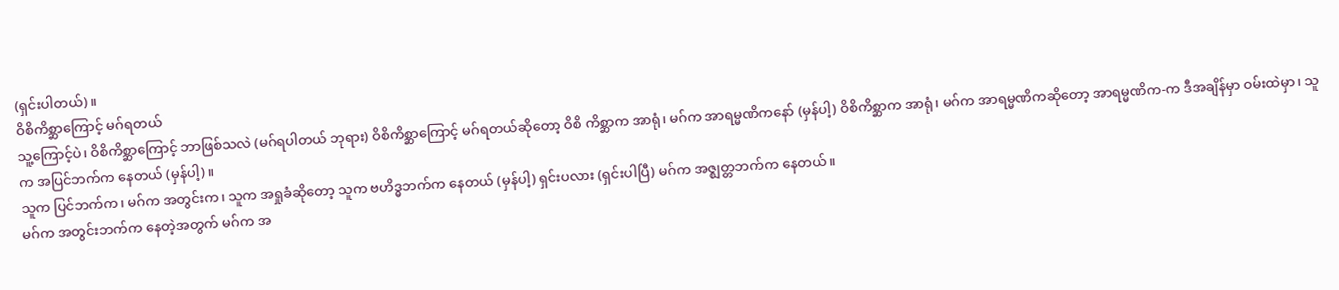(ရှင်းပါတယ်)။
ဝိစိကိစ္ဆာကြောင့် မဂ်ရတယ်
သူ့ကြောင့်ပဲ၊ ဝိစိကိစ္ဆာကြောင့် ဘာဖြစ်သလဲ (မဂ်ရပါတယ် ဘုရား) ဝိစိကိစ္ဆာကြောင့် မဂ်ရတယ်ဆိုတော့ ဝိစိ ကိစ္ဆာက အာရုံ၊ မဂ်က အာရမ္မဏိကနော် (မှန်ပါ့) ဝိစိကိစ္ဆာက အာရုံ၊ မဂ်က အာရမ္မဏိကဆိုတော့ အာရမ္မဏိက-က ဒီအချိန်မှာ ဝမ်းထဲမှာ၊ သူက အပြင်ဘက်က နေတယ် (မှန်ပါ့)။
သူက ပြင်ဘက်က၊ မဂ်က အတွင်းက၊ သူက အရှုခံဆိုတော့ သူက ဗဟိဒ္ဓဘက်က နေတယ် (မှန်ပါ့) ရှင်းပလား (ရှင်းပါပြီ) မဂ်က အဇ္ဈတ္တဘက်က နေတယ်။
မဂ်က အတွင်းဘက်က နေတဲ့အတွက် မဂ်က အ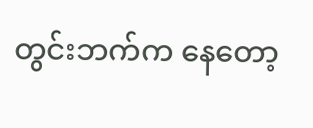တွင်းဘက်က နေတော့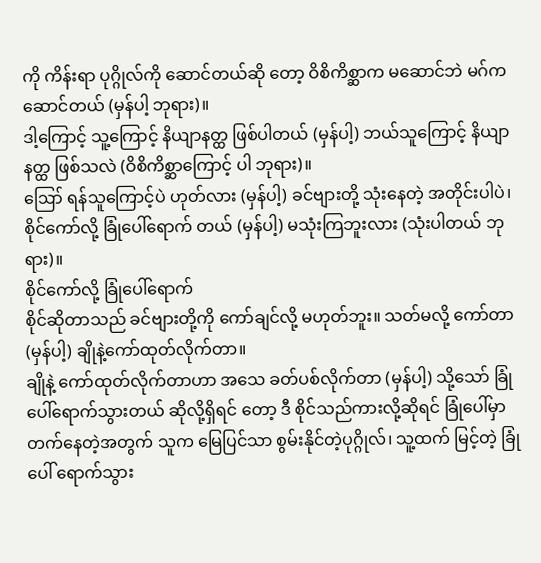ကို ကိန်းရာ ပုဂ္ဂိုလ်ကို ဆောင်တယ်ဆို တော့ ဝိစိကိစ္ဆာက မဆောင်ဘဲ မဂ်က ဆောင်တယ် (မှန်ပါ့ ဘုရား)။
ဒါ့ကြောင့် သူ့ကြောင့် နိယျာနတ္ထ ဖြစ်ပါတယ် (မှန်ပါ့) ဘယ်သူကြောင့် နိယျာနတ္ထ ဖြစ်သလဲ (ဝိစိကိစ္ဆာကြောင့် ပါ ဘုရား)။
ဪ ရန်သူကြောင့်ပဲ ဟုတ်လား (မှန်ပါ့) ခင်ဗျားတို့ သုံးနေတဲ့ အတိုင်းပါပဲ၊ စိုင်ကော်လို့ ခြုံပေါ်ရောက် တယ် (မှန်ပါ့) မသုံးကြဘူးလား (သုံးပါတယ် ဘုရား)။
စိုင်ကော်လို့ ခြုံပေါ်ရောက်
စိုင်ဆိုတာသည် ခင်ဗျားတို့ကို ကော်ချင်လို့ မဟုတ်ဘူး။ သတ်မလို့ ကော်တာ (မှန်ပါ့) ချိုနဲ့ကော်ထုတ်လိုက်တာ။
ချိုနဲ့ ကော်ထုတ်လိုက်တာဟာ အသေ ခတ်ပစ်လိုက်တာ (မှန်ပါ့) သို့သော် ခြုံပေါ်ရောက်သွားတယ် ဆိုလို့ရှိရင် တော့ ဒီ စိုင်သည်ကားလို့ဆိုရင် ခြုံပေါ်မှာ တက်နေတဲ့အတွက် သူက မြေပြင်သာ စွမ်းနိုင်တဲ့ပုဂ္ဂိုလ်၊ သူ့ထက် မြင့်တဲ့ ခြုံပေါ် ရောက်သွား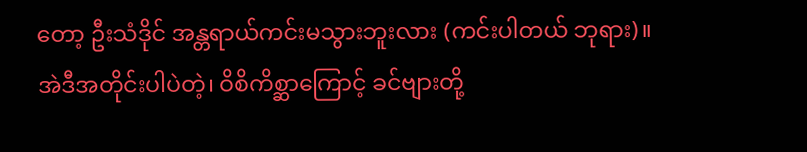တော့ ဦးသံဒိုင် အန္တရာယ်ကင်းမသွားဘူးလား (ကင်းပါတယ် ဘုရား)။
အဲဒီအတိုင်းပါပဲတဲ့၊ ဝိစိကိစ္ဆာကြောင့် ခင်ဗျားတို့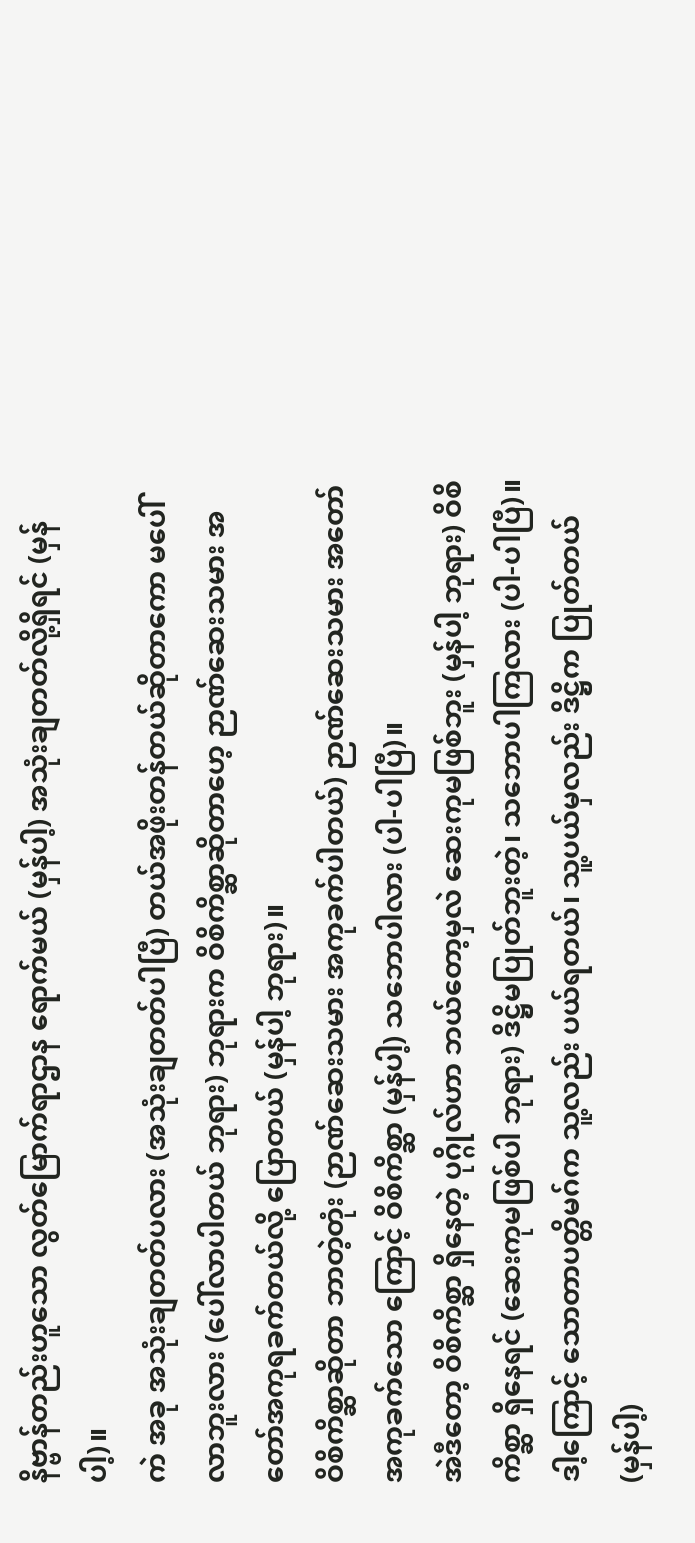နိဗ္ဗာန်တည်းဟူသော လွတ်မြောက်ရာဌာန ရောက်မယ် (မှန်ပါ့) အသုံးချတတ်လို့ရှိရင် (မှန်ပါ့)။
ကဲ အခု အသုံးချတတ်ပလား (အသုံးချတတ်ပါပြီ) တယ်အဖိုးတန်တယ်ဆိုတာကော မပေါ်လာဘူးလား (ပေါ်လာပါတယ် ဘုရား) ဘုရားက ဝိစိကိစ္ဆာဆိုတာဟေ့ ဉာဏ်ဆေးသမား အတော်အကုရခက်တယ်လို့ ပြောတယ် (မှန်ပါ့ ဘုရား)။
ဝိစိကိစ္ဆာဆိုတာ ဘာတဲ့တုံး (ဉာဏ်ဆေးသမား အကုခက်ပါတယ်) ဉာဏ်ဆေးသမား အတော် အကုခက်သော ကြောင့် ဝိစိကိစ္ဆာ (မှန်ပါ့) သဘောပါလား (ပါ-ပါပြီ)။
အဲဒီတော့ ဝိစိကိစ္ဆာ ရှိနေတဲ့ ပုဂ္ဂိုလ်ဟာ ဘယ်တော့မှလဲ ဆေးကုမဖြစ်ဘူး (မှန်ပါ့ ဘုရား) ဝိစိကိစ္ဆာ ရှိနေရင် (ဆေးကုမဖြစ်ပါ ဘုရား) ဒိဋ္ဌိမပြုတ်ဘူးတဲ့၊ သဘောပါကြလား (ပါ-ပါပြီ)။
ဒါ့ကြောင့် သောတာပတ္တိမဂ်က သူ့လည်း ပယ်ရတယ်၊ သူ့ပယ်မှလည်း ဒိဋ္ဌိက ပြုတ်တယ် (မှန်ပါ့)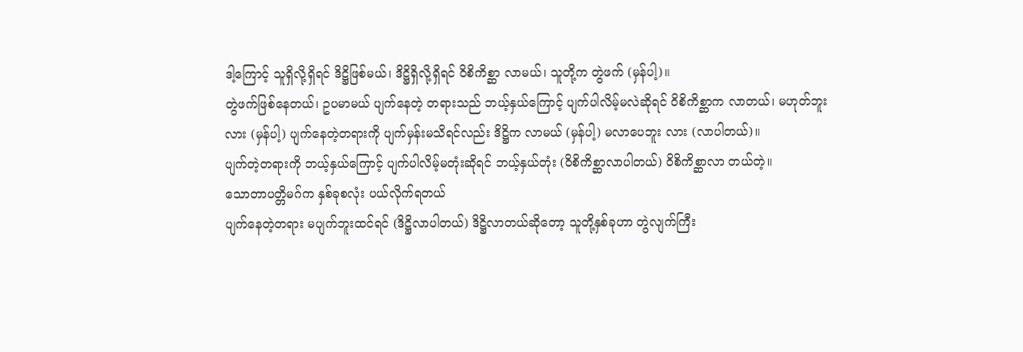ဒါ့ကြောင့် သူရှိလို့ရှိရင် ဒိဋ္ဌိဖြစ်မယ်၊ ဒိဋ္ဌိရှိလို့ရှိရင် ဝိစိကိစ္ဆာ လာမယ်၊ သူတို့က တွဲဖက် (မှန်ပါ့)။
တွဲဖက်ဖြစ်နေတယ်၊ ဥပမာမယ် ပျက်နေတဲ့ တရားသည် ဘယ့်နှယ်ကြောင့် ပျက်ပါလိမ့်မလဲဆိုရင် ဝိစိကိစ္ဆာက လာတယ်၊ မဟုတ်ဘူးလား (မှန်ပါ့) ပျက်နေတဲ့တရားကို ပျက်မှန်းမသိရင်လည်း ဒိဋ္ဌိက လာမယ် (မှန်ပါ့) မလာပေဘူး လား (လာပါတယ်)။
ပျက်တဲ့တရားကို ဘယ့်နှယ်ကြောင့် ပျက်ပါလိမ့်မတုံးဆိုရင် ဘယ့်နှယ်တုံး (ဝိစိကိစ္ဆာလာပါတယ်) ဝိစိကိစ္ဆာလာ တယ်တဲ့။
သောတာပတ္တိမဂ်က နှစ်ခုစလုံး ပယ်လိုက်ရတယ်
ပျက်နေတဲ့တရား မပျက်ဘူးထင်ရင် (ဒိဋ္ဌိလာပါတယ်) ဒိဋ္ဌိလာတယ်ဆိုတော့ သူတို့နှစ်ခုဟာ တွဲလျက်ကြီး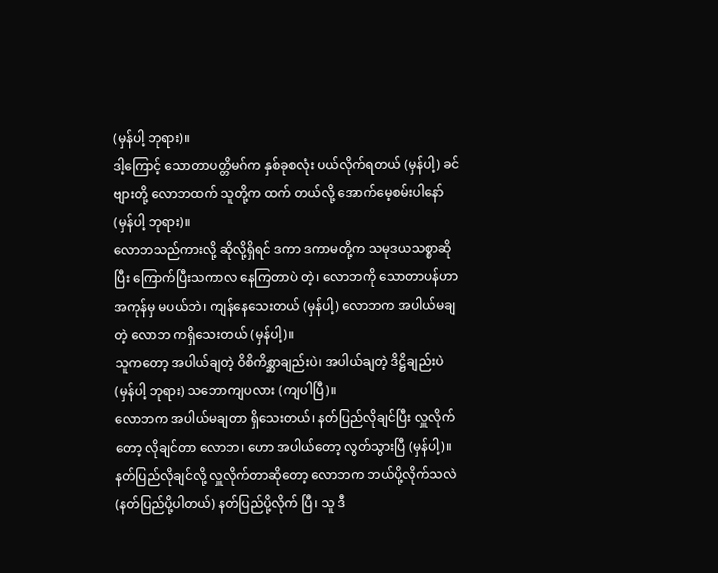(မှန်ပါ့ ဘုရား)။
ဒါ့ကြောင့် သောတာပတ္တိမဂ်က နှစ်ခုစလုံး ပယ်လိုက်ရတယ် (မှန်ပါ့) ခင်ဗျားတို့ လောဘထက် သူတို့က ထက် တယ်လို့ အောက်မေ့စမ်းပါနော် (မှန်ပါ့ ဘုရား)။
လောဘသည်ကားလို့ ဆိုလို့ရှိရင် ဒကာ ဒကာမတို့က သမုဒယသစ္စာဆိုပြီး ကြောက်ပြီးသကာလ နေကြတာပဲ တဲ့၊ လောဘကို သောတာပန်ဟာ အကုန်မှ မပယ်ဘဲ၊ ကျန်နေသေးတယ် (မှန်ပါ့) လောဘက အပါယ်မချတဲ့ လောဘ ကရှိသေးတယ် (မှန်ပါ့)။
သူကတော့ အပါယ်ချတဲ့ ဝိစိကိစ္ဆာချည်းပဲ၊ အပါယ်ချတဲ့ ဒိဋ္ဌိချည်းပဲ (မှန်ပါ့ ဘုရား) သဘောကျပလား (ကျပါပြီ)။
လောဘက အပါယ်မချတာ ရှိသေးတယ်၊ နတ်ပြည်လိုချင်ပြီး လှူလိုက်တော့ လိုချင်တာ လောဘ၊ ဟော အပါယ်တော့ လွတ်သွားပြီ (မှန်ပါ့)။
နတ်ပြည်လိုချင်လို့ လှူလိုက်တာဆိုတော့ လောဘက ဘယ်ပို့လိုက်သလဲ (နတ်ပြည်ပို့ပါတယ်) နတ်ပြည်ပို့လိုက် ပြီ၊ သူ ဒီ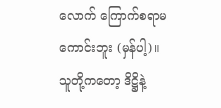လောက် ကြောက်စရာမကောင်းဘူး (မှန်ပါ့)။
သူတို့ကတော့ ဒိဋ္ဌိနဲ့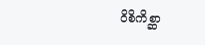ဝိစိကိစ္ဆာ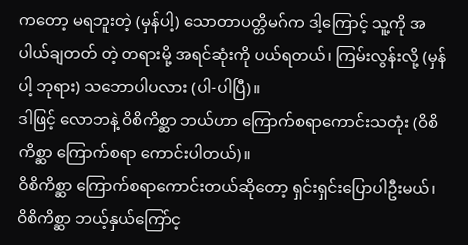ကတော့ မရဘူးတဲ့ (မှန်ပါ့) သောတာပတ္တိမဂ်က ဒါ့ကြောင့် သူ့ကို အပါယ်ချတတ် တဲ့ တရားမို့ အရင်ဆုံးကို ပယ်ရတယ်၊ ကြမ်းလွန်းလို့ (မှန်ပါ့ ဘုရား) သဘောပါပလား (ပါ-ပါပြီ)။
ဒါဖြင့် လောဘနဲ့ ဝိစိကိစ္ဆာ ဘယ်ဟာ ကြောက်စရာကောင်းသတုံး (ဝိစိကိစ္ဆာ ကြောက်စရာ ကောင်းပါတယ်)။
ဝိစိကိစ္ဆာ ကြောက်စရာကောင်းတယ်ဆိုတော့ ရှင်းရှင်းပြောပါဦးမယ်၊ ဝိစိကိစ္ဆာ ဘယ့်နှယ်ကြော်င့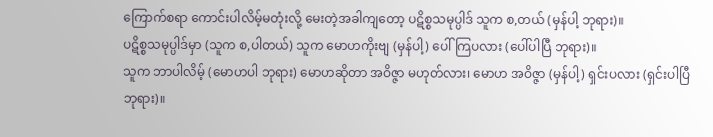ကြောက်စရာ ကောင်းပါလိမ့်မတုံးလို့ မေးတဲ့အခါကျတော့ ပဋိစ္စသမုပ္ပါဒ် သူက စ,တယ် (မှန်ပါ့ ဘုရား)။
ပဋိစ္စသမုပ္ပါဒ်မှာ (သူက စ,ပါတယ်) သူက မောဟကိုးဗျ (မှန်ပါ့) ပေါ်ကြပလား (ပေါ်ပါပြီ ဘုရား)။
သူက ဘာပါလိမ့် (မောဟပါ ဘုရား) မောဟဆိုတာ အဝိဇ္ဇာ မဟုတ်လား၊ မောဟ အဝိဇ္ဇာ (မှန်ပါ့) ရှင်းပလား (ရှင်းပါပြီ ဘုရား)။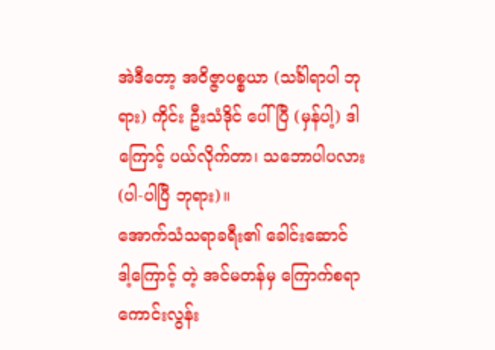အဲဒီတော့ အဝိဇ္ဇာပစ္စယာ (သင်္ခါရာပါ ဘုရား) ကိုင်း ဦးသံဒိုင် ပေါ်ပြီ (မှန်ပါ့) ဒါကြောင့် ပယ်လိုက်တာ၊ သဘောပါပလား (ပါ-ပါပြီ ဘုရား)။
အောက်သံသရာခရီး၏ ခေါင်းဆောင်
ဒါ့ကြောင့် တဲ့ အင်မတန်မှ ကြောက်စရာကောင်းလွန်း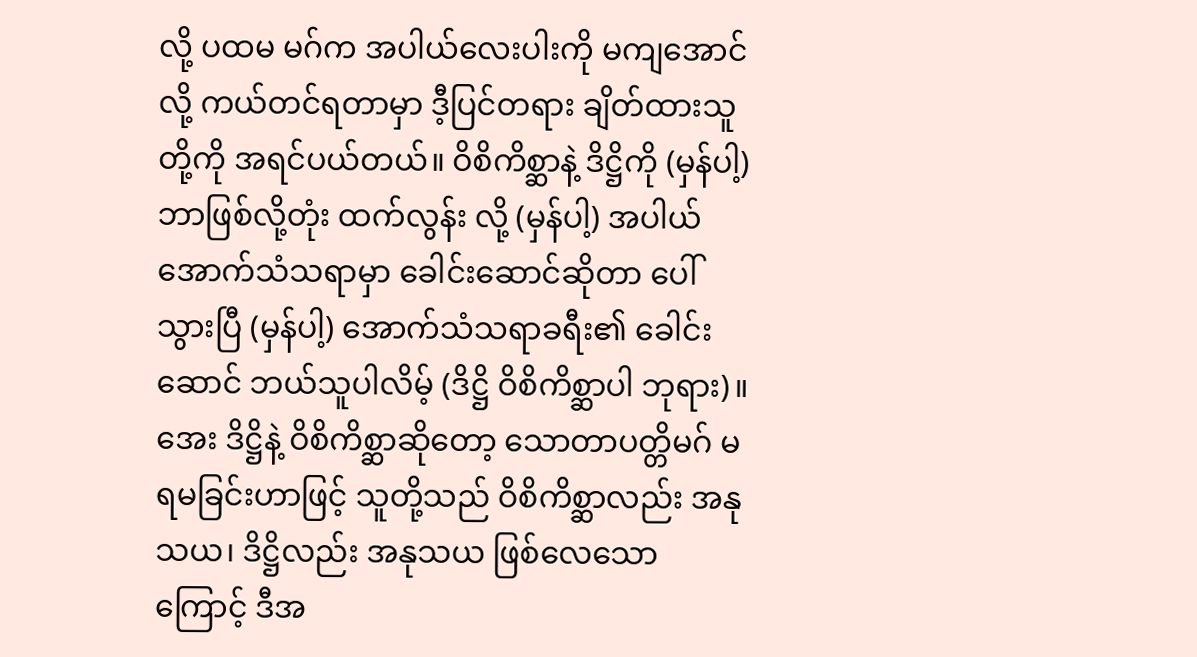လို့ ပထမ မဂ်က အပါယ်လေးပါးကို မကျအောင်လို့ ကယ်တင်ရတာမှာ ဒီ့ပြင်တရား ချိတ်ထားသူတို့ကို အရင်ပယ်တယ်။ ဝိစိကိစ္ဆာနဲ့ ဒိဋ္ဌိကို (မှန်ပါ့) ဘာဖြစ်လို့တုံး ထက်လွန်း လို့ (မှန်ပါ့) အပါယ်အောက်သံသရာမှာ ခေါင်းဆောင်ဆိုတာ ပေါ်သွားပြီ (မှန်ပါ့) အောက်သံသရာခရီး၏ ခေါင်းဆောင် ဘယ်သူပါလိမ့် (ဒိဋ္ဌိ ဝိစိကိစ္ဆာပါ ဘုရား)။
အေး ဒိဋ္ဌိနဲ့ ဝိစိကိစ္ဆာဆိုတော့ သောတာပတ္တိမဂ် မရမခြင်းဟာဖြင့် သူတို့သည် ဝိစိကိစ္ဆာလည်း အနုသယ၊ ဒိဋ္ဌိလည်း အနုသယ ဖြစ်လေသောကြောင့် ဒီအ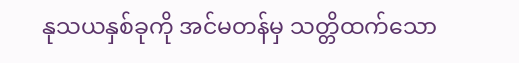နုသယနှစ်ခုကို အင်မတန်မှ သတ္တိထက်သော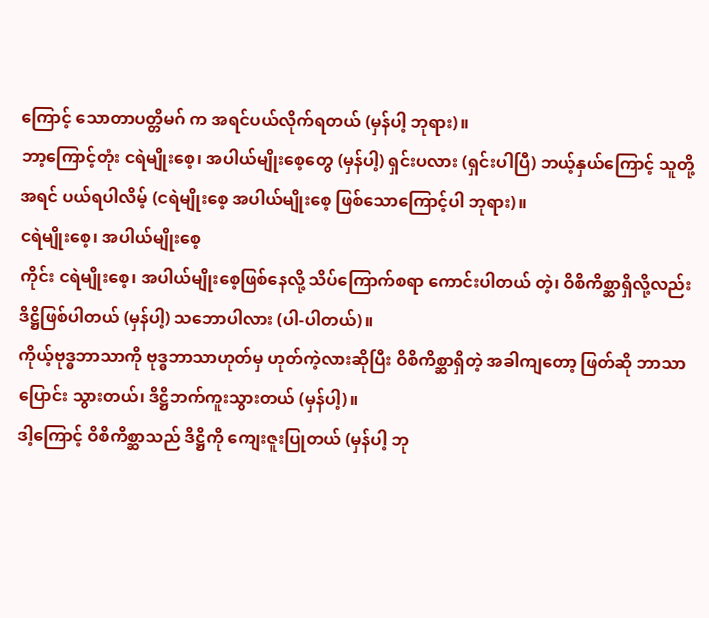ကြောင့် သောတာပတ္တိမဂ် က အရင်ပယ်လိုက်ရတယ် (မှန်ပါ့ ဘုရား)။
ဘာ့ကြောင့်တုံး ငရဲမျိုးစေ့၊ အပါယ်မျိုးစေ့တွေ (မှန်ပါ့) ရှင်းပလား (ရှင်းပါပြီ) ဘယ့်နှယ်ကြောင့် သူတို့ အရင် ပယ်ရပါလိမ့် (ငရဲမျိုးစေ့ အပါယ်မျိုးစေ့ ဖြစ်သောကြောင့်ပါ ဘုရား)။
ငရဲမျိုးစေ့၊ အပါယ်မျိုးစေ့
ကိုင်း ငရဲမျိုးစေ့၊ အပါယ်မျိုးစေ့ဖြစ်နေလို့ သိပ်ကြောက်စရာ ကောင်းပါတယ် တဲ့၊ ဝိစိကိစ္ဆာရှိလို့လည်း ဒိဋ္ဌိဖြစ်ပါတယ် (မှန်ပါ့) သဘောပါလား (ပါ-ပါတယ်)။
ကိုယ့်ဗုဒ္ဓဘာသာကို ဗုဒ္ဓဘာသာဟုတ်မှ ဟုတ်ကဲ့လားဆိုပြီး ဝိစိကိစ္ဆာရှိတဲ့ အခါကျတော့ ဖြတ်ဆို ဘာသာပြောင်း သွားတယ်၊ ဒိဋ္ဌိဘက်ကူးသွားတယ် (မှန်ပါ့)။
ဒါ့ကြောင့် ဝိစိကိစ္ဆာသည် ဒိဋ္ဌိကို ကျေးဇူးပြုတယ် (မှန်ပါ့ ဘု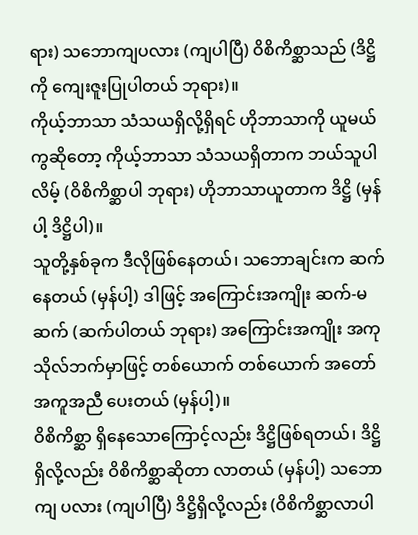ရား) သဘောကျပလား (ကျပါပြီ) ဝိစိကိစ္ဆာသည် (ဒိဋ္ဌိကို ကျေးဇူးပြုပါတယ် ဘုရား)။
ကိုယ့်ဘာသာ သံသယရှိလို့ရှိရင် ဟိုဘာသာကို ယူမယ်ကွဆိုတော့ ကိုယ့်ဘာသာ သံသယရှိတာက ဘယ်သူပါ လိမ့် (ဝိစိကိစ္ဆာပါ ဘုရား) ဟိုဘာသာယူတာက ဒိဋ္ဌိ (မှန်ပါ့ ဒိဋ္ဌိပါ)။
သူတို့နှစ်ခုက ဒီလိုဖြစ်နေတယ်၊ သဘောချင်းက ဆက်နေတယ် (မှန်ပါ့) ဒါဖြင့် အကြောင်းအကျိုး ဆက်-မဆက် (ဆက်ပါတယ် ဘုရား) အကြောင်းအကျိုး အကုသိုလ်ဘက်မှာဖြင့် တစ်ယောက် တစ်ယောက် အတော် အကူအညီ ပေးတယ် (မှန်ပါ့)။
ဝိစိကိစ္ဆာ ရှိနေသောကြောင့်လည်း ဒိဋ္ဌိဖြစ်ရတယ်၊ ဒိဋ္ဌိရှိလို့လည်း ဝိစိကိစ္ဆာဆိုတာ လာတယ် (မှန်ပါ့) သဘောကျ ပလား (ကျပါပြီ) ဒိဋ္ဌိရှိလို့လည်း (ဝိစိကိစ္ဆာလာပါ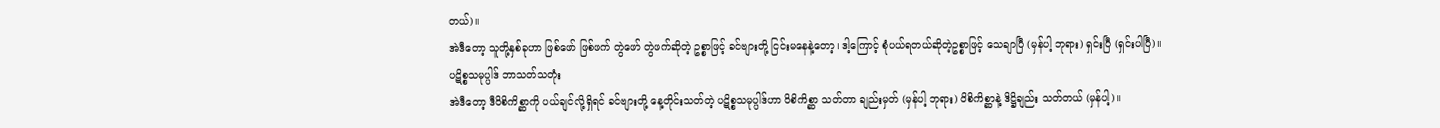တယ်)။
အဲဒီတော့ သူတို့နှစ်ခုဟာ ဖြစ်ဖော် ဖြစ်ဖက် တွဲဖော် တွဲဖက်ဆိုတဲ့ ဥစ္စာဖြင့် ခင်ဗျားတို့ ငြင်းမနေနဲ့တော့၊ ဒါ့ကြောင့် စုံပယ်ရတယ်ဆိုတဲ့ဥစ္စာဖြင့် သေချာပြီ (မှန်ပါ့ ဘုရား) ရှင်းပြီ (ရှင်းပါပြီ)။
ပဋိစ္စသမုပ္ပါဒ် ဘာသတ်သတုံး
အဲဒီတော့ ဒီဝိစိကိစ္ဆာကို ပယ်ချင်လို့ရှိရင် ခင်ဗျားတို့ နေ့တိုင်းသတ်တဲ့ ပဋိစ္စသမုပ္ပါဒ်ဟာ ဝိစိကိစ္ဆာ သတ်တာ ချည်းမှတ် (မှန်ပါ့ ဘုရား) ဝိစိကိစ္ဆာနဲ့ ဒိဋ္ဌိချည်း သတ်တယ် (မှန်ပါ့)။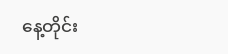နေ့တိုင်း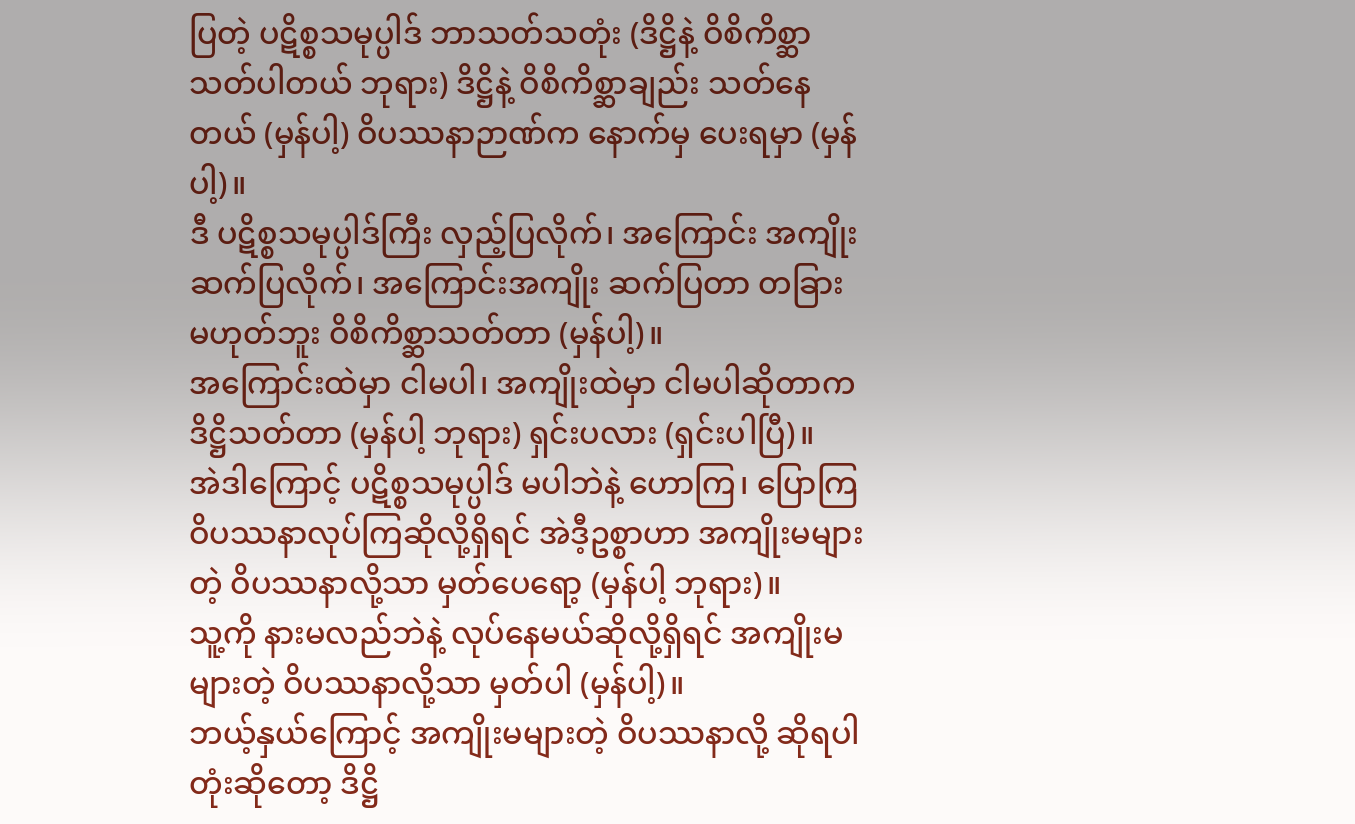ပြတဲ့ ပဋိစ္စသမုပ္ပါဒ် ဘာသတ်သတုံး (ဒိဋ္ဌိနဲ့ ဝိစိကိစ္ဆာ သတ်ပါတယ် ဘုရား) ဒိဋ္ဌိနဲ့ ဝိစိကိစ္ဆာချည်း သတ်နေတယ် (မှန်ပါ့) ဝိပဿနာဉာဏ်က နောက်မှ ပေးရမှာ (မှန်ပါ့)။
ဒီ ပဋိစ္စသမုပ္ပါဒ်ကြီး လှည့်ပြလိုက်၊ အကြောင်း အကျိုးဆက်ပြလိုက်၊ အကြောင်းအကျိုး ဆက်ပြတာ တခြား မဟုတ်ဘူး ဝိစိကိစ္ဆာသတ်တာ (မှန်ပါ့)။
အကြောင်းထဲမှာ ငါမပါ၊ အကျိုးထဲမှာ ငါမပါဆိုတာက ဒိဋ္ဌိသတ်တာ (မှန်ပါ့ ဘုရား) ရှင်းပလား (ရှင်းပါပြီ)။
အဲဒါကြောင့် ပဋိစ္စသမုပ္ပါဒ် မပါဘဲနဲ့ ဟောကြ၊ ပြောကြ ဝိပဿနာလုပ်ကြဆိုလို့ရှိရင် အဲဒီ့ဥစ္စာဟာ အကျိုးမများ တဲ့ ဝိပဿနာလို့သာ မှတ်ပေရော့ (မှန်ပါ့ ဘုရား)။
သူ့ကို နားမလည်ဘဲနဲ့ လုပ်နေမယ်ဆိုလို့ရှိရင် အကျိုးမများတဲ့ ဝိပဿနာလို့သာ မှတ်ပါ (မှန်ပါ့)။
ဘယ့်နှယ်ကြောင့် အကျိုးမများတဲ့ ဝိပဿနာလို့ ဆိုရပါတုံးဆိုတော့ ဒိဋ္ဌိ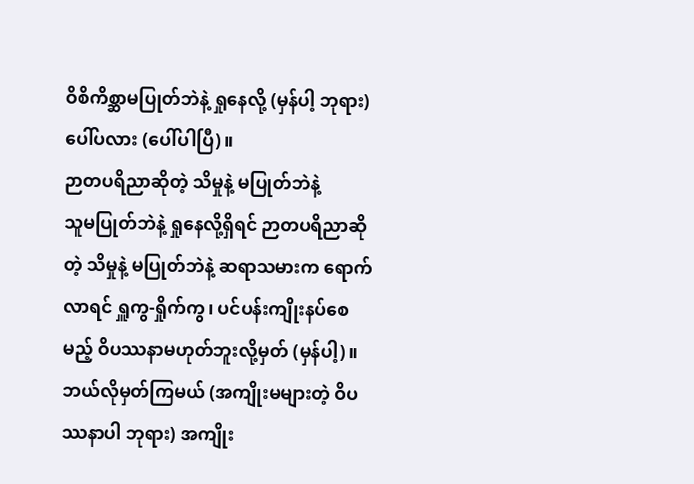ဝိစိကိစ္ဆာမပြုတ်ဘဲနဲ့ ရှုနေလို့ (မှန်ပါ့ ဘုရား) ပေါ်ပလား (ပေါ်ပါပြီ)။
ဉာတပရိညာဆိုတဲ့ သိမှုနဲ့ မပြုတ်ဘဲနဲ့
သူမပြုတ်ဘဲနဲ့ ရှုနေလို့ရှိရင် ဉာတပရိညာဆိုတဲ့ သိမှုနဲ့ မပြုတ်ဘဲနဲ့ ဆရာသမားက ရောက်လာရင် ရှူကွ-ရှိုက်ကွ၊ ပင်ပန်းကျိုးနပ်စေမည့် ဝိပဿနာမဟုတ်ဘူးလို့မှတ် (မှန်ပါ့)။
ဘယ်လိုမှတ်ကြမယ် (အကျိုးမများတဲ့ ဝိပဿနာပါ ဘုရား) အကျိုး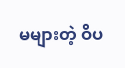မများတဲ့ ဝိပ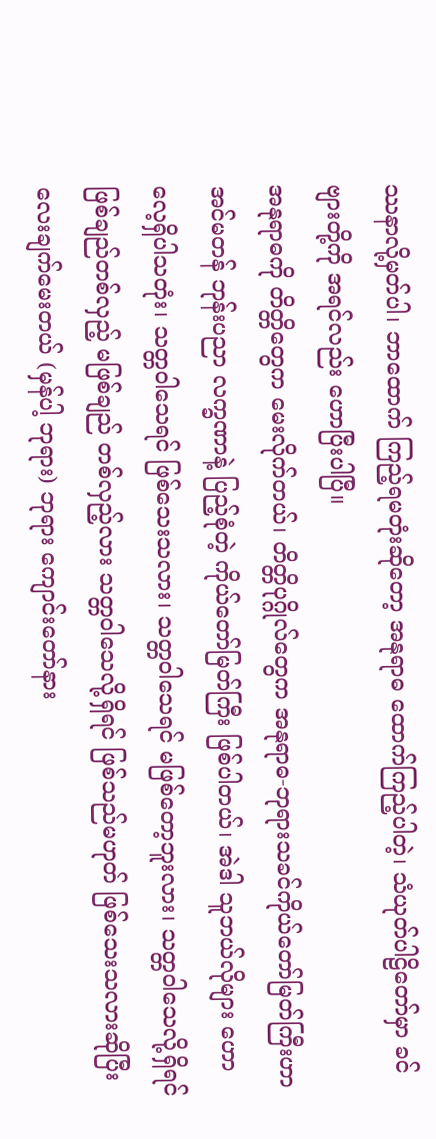ဿနာလို့မှတ်ပါ၊ ဘာထောက် ကြည့်ရမတုံးဆိုတော့ အနုရာဓ ထောက်ကြည့်ပါတဲ့၊ သံယုတ်ပါဠိတော်မှာ ခင်ဗျားတို့ကို အရင်လည်း ဟောပြီးပါပြီ။
အနုရာဓကို တိတ္တိတွေက မေးလိုက်တယ်၊ တိတ္တိပုဂ္ဂိုလ်တွေက အနုရာဓ-ဘုရားသခင်ကိုယ်တော်မြတ်ကြီးဟာ အင်မတန် ဘုန်းပညာ လက္ခဏာနဲ့ ပြည့်စုံတဲ့ ကိုယ်တော်မြတ်ကြီး ဖြစ်ပါတယ်၊ အဲဒါ သူဘယ်လိုများ ဟောလေ့ရှိပါသတုံး၊ သတ္တဝါသေရင် ဖြစ်သေးသလား၊ သတ္တဝါသေရင် မဖြစ်တော့ဘူးလား၊ သတ္တဝါသေလို့ရှိရင် ဖြစ်ချည်တစ်လှည့် မဖြစ်ချည် တစ်လှည့်လား သတ္တဝါသေလို့ရှိရင် ဖြစ်သည်မဟုတ် ဖြစ်သေးသလားဆိုပြီး လေးချက်မေးတယ် (မှန်ပါ့ ဘုရား) ဘုရား ကျောင်းတော်နား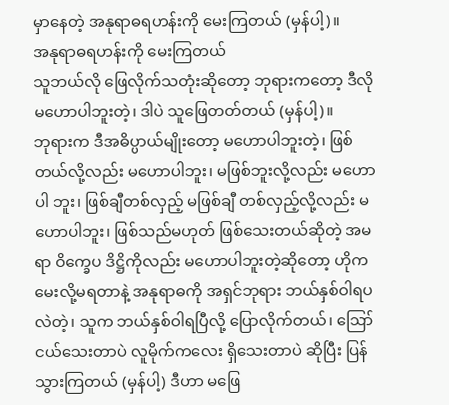မှာနေတဲ့ အနုရာဓရဟန်းကို မေးကြတယ် (မှန်ပါ့)။
အနုရာဓရဟန်းကို မေးကြတယ်
သူဘယ်လို ဖြေလိုက်သတုံးဆိုတော့ ဘုရားကတော့ ဒီလို မဟောပါဘူးတဲ့၊ ဒါပဲ သူဖြေတတ်တယ် (မှန်ပါ့)။
ဘုရားက ဒီအဓိပ္ပာယ်မျိုးတော့ မဟောပါဘူးတဲ့၊ ဖြစ်တယ်လို့လည်း မဟောပါဘူး၊ မဖြစ်ဘူးလို့လည်း မဟောပါ ဘူး၊ ဖြစ်ချီတစ်လှည့် မဖြစ်ချီ တစ်လှည့်လို့လည်း မဟောပါဘူး၊ ဖြစ်သည်မဟုတ် ဖြစ်သေးတယ်ဆိုတဲ့ အမရာ ဝိက္ခေပ ဒိဋ္ဌိကိုလည်း မဟောပါဘူးတဲ့ဆိုတော့ ဟိုက မေးလို့မရတာနဲ့ အနုရာဓကို အရှင်ဘုရား ဘယ်နှစ်ဝါရပလဲတဲ့၊ သူက ဘယ်နှစ်ဝါရပြီလို့ ပြောလိုက်တယ်၊ ဪ ငယ်သေးတာပဲ လူမိုက်ကလေး ရှိသေးတာပဲ ဆိုပြီး ပြန်သွားကြတယ် (မှန်ပါ့) ဒီဟာ မဖြေ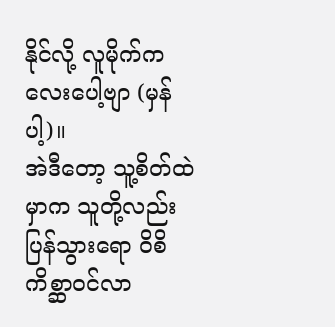နိုင်လို့ လူမိုက်ကလေးပေါ့ဗျာ (မှန်ပါ့)။
အဲဒီတော့ သူ့စိတ်ထဲမှာက သူတို့လည်း ပြန်သွားရော ဝိစိကိစ္ဆာဝင်လာ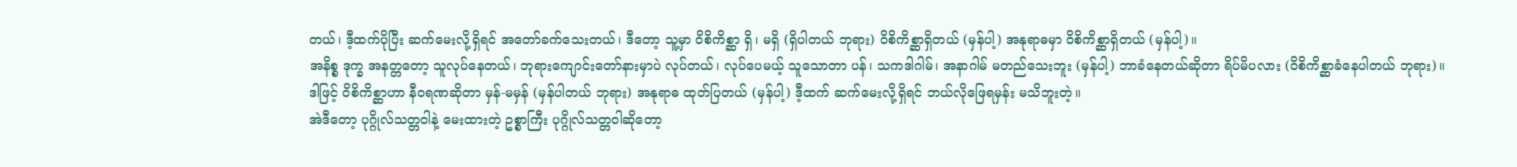တယ်၊ ဒီ့ထက်ပိုပြီး ဆက်မေးလို့ရှိရင် အတော်ခက်သေးတယ်၊ ဒီတော့ သူ့မှာ ဝိစိကိစ္ဆာ ရှိ၊ မရှိ (ရှိပါတယ် ဘုရား) ဝိစိကိစ္ဆာရှိတယ် (မှန်ပါ့) အနုရာဓမှာ ဝိစိကိစ္ဆာရှိတယ် (မှန်ပါ့)။
အနိစ္စ ဒုက္ခ အနတ္တတော့ သူလုပ်နေတယ်၊ ဘုရားကျောင်းတော်နားမှာပဲ လုပ်တယ်၊ လုပ်ပေမယ့် သူသောတာ ပန်၊ သကဒါဂါမ်၊ အနာဂါမ် မတည်သေးဘူး (မှန်ပါ့) ဘာခံနေတယ်ဆိုတာ ရိပ်မိပလား (ဝိစိကိစ္ဆာခံနေပါတယ် ဘုရား)။
ဒါဖြင့် ဝိစိကိစ္ဆာဟာ နီဝရဏဆိုတာ မှန်-မမှန် (မှန်ပါတယ် ဘုရား) အနုရာဓ ထုတ်ပြတယ် (မှန်ပါ့) ဒီ့ထက် ဆက်မေးလို့ရှိရင် ဘယ်လိုဖြေရမှန်း မသိဘူးတဲ့။
အဲဒီတော့ ပုဂ္ဂိုလ်သတ္တဝါနဲ့ မေးထားတဲ့ ဥစ္စာကြီး ပုဂ္ဂိုလ်သတ္တဝါဆိုတော့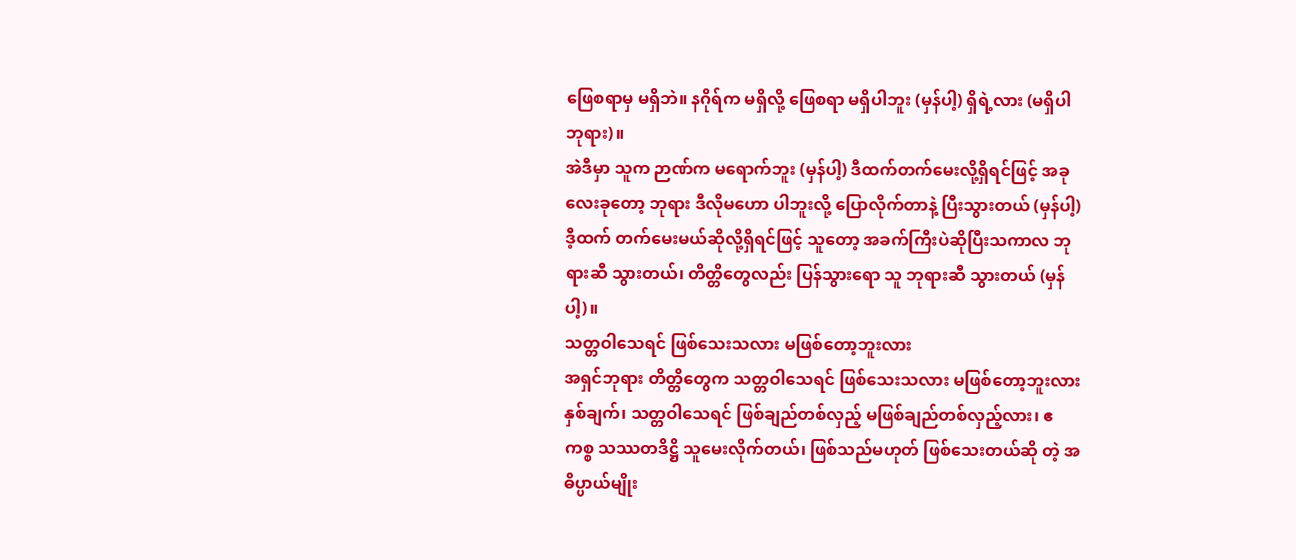ဖြေစရာမှ မရှိဘဲ။ နဂိုရ်က မရှိလို့ ဖြေစရာ မရှိပါဘူး (မှန်ပါ့) ရှိရဲ့လား (မရှိပါ ဘုရား)။
အဲဒီမှာ သူက ဉာဏ်က မရောက်ဘူး (မှန်ပါ့) ဒီထက်တက်မေးလို့ရှိရင်ဖြင့် အခုလေးခုတော့ ဘုရား ဒီလိုမဟော ပါဘူးလို့ ပြောလိုက်တာနဲ့ ပြီးသွားတယ် (မှန်ပါ့) ဒီ့ထက် တက်မေးမယ်ဆိုလို့ရှိရင်ဖြင့် သူတော့ အခက်ကြီးပဲဆိုပြီးသကာလ ဘုရားဆီ သွားတယ်၊ တိတ္တိတွေလည်း ပြန်သွားရော သူ ဘုရားဆီ သွားတယ် (မှန်ပါ့)။
သတ္တဝါသေရင် ဖြစ်သေးသလား မဖြစ်တော့ဘူးလား
အရှင်ဘုရား တိတ္တိတွေက သတ္တဝါသေရင် ဖြစ်သေးသလား မဖြစ်တော့ဘူးလား နှစ်ချက်၊ သတ္တဝါသေရင် ဖြစ်ချည်တစ်လှည့် မဖြစ်ချည်တစ်လှည့်လား၊ ဧကစ္စ သဿတဒိဋ္ဌိ သူမေးလိုက်တယ်၊ ဖြစ်သည်မဟုတ် ဖြစ်သေးတယ်ဆို တဲ့ အဓိပ္ပာယ်မျိုး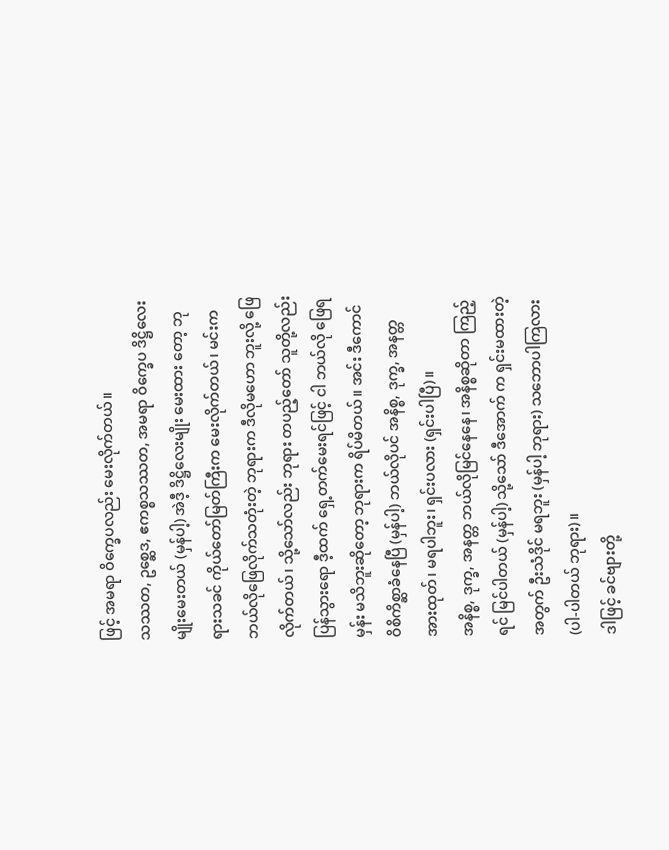ဖြင့် အမရာ ဝိက္ခေပလည်း မေးလိုက်တယ်။
သဿတ, ဥစ္ဆေဒ, ဧကစ္စသဿတ, အမရာ ဝိက္ခေပ ဒိဋ္ဌိလေးမျိုးမေးတယ် (မှန်ပါ့) အဲဒီ့ ဒိဋ္ဌိလေးမျိုး မေးထား တော့ ဘုရားသခင် ကိုယ်တော်မြတ်ကြီးက မေးလိုက်တယ်၊ မင်းက ဘယ်လိုဖြေလိုက်သတုံးတဲ့ ဘုရားက ဒီလိုမဟော ဘူးလို့ ဖြေလိုက်တယ်၊ သို့သော်လည်း ဘုရား တပည့်တော် သူတို့လည်း ပြန်သွားရော ဒီ့ထက် ရှေ့တက်မေးရင်ဖြင့် ငါ ဘယ်လို ဖြေရမှန်း မသိဘူးဆိုတော့ ဘုရားက ရိပ်မိတယ်။ အင်း ဒီကောင် ဝိစိကိစ္ဆာခံနေပြီ (မှန်ပါ့) ဘယ်လိုပင် အနိစ္စ, ဒုက္ခ, အနတ္တ အားထုတ်၊ မရပါဘူး၊ ရှင်းပလား (ရှင်းပါပြီ)။
အနိစ္စ, ဒုက္ခ, အနတ္တ ဘယ်လိုမြင်နေနေ၊ အနိစ္စဆိုတာ ကြည့်ရင် မြင်ပါတယ် (မှန်ပါ့) သို့သော် ဒီအောက် က ရှင်းမထားတဲ့အတွက် ဦးသံဒိုင် မရဘူး (မှန်ပါ့ ဘုရား) သဘောပါကြလား (ပါ-ပါတယ် ဘုရား)။
ဒါဖြင့် ခင်ဗျားတို့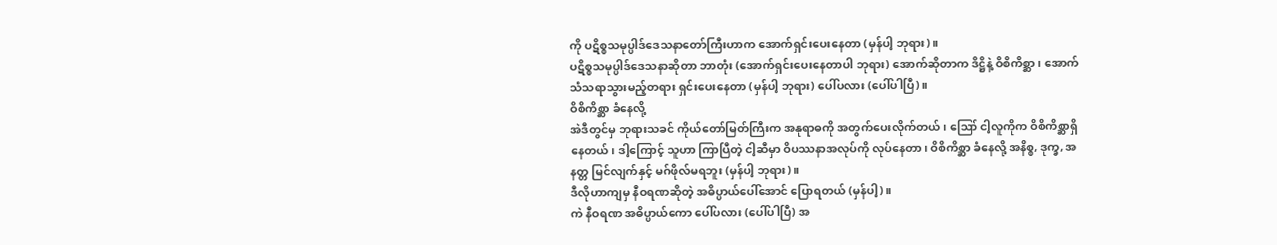ကို ပဋိစ္စသမုပ္ပါဒ်ဒေသနာတော်ကြီးဟာက အောက်ရှင်းပေးနေတာ (မှန်ပါ့ ဘုရား)။
ပဋိစ္စသမုပ္ပါဒ်ဒေသနာဆိုတာ ဘာတုံး (အောက်ရှင်းပေးနေတာပါ ဘုရား) အောက်ဆိုတာက ဒိဋ္ဌိနဲ့ ဝိစိကိစ္ဆာ၊ အောက်သံသရာသွားမည့်တရား ရှင်းပေးနေတာ (မှန်ပါ့ ဘုရား) ပေါ်ပလား (ပေါ်ပါပြီ)။
ဝိစိကိစ္ဆာ ခံနေလို့
အဲဒီတွင်မှ ဘုရားသခင် ကိုယ်တော်မြတ်ကြီးက အနုရာဓကို အတွက်ပေးလိုက်တယ်၊ ဪ ငါ့လူကိုက ဝိစိကိစ္ဆာရှိနေတယ်၊ ဒါ့ကြောင့် သူဟာ ကြာပြီတဲ့ ငါ့ဆီမှာ ဝိပဿနာအလုပ်ကို လုပ်နေတာ၊ ဝိစိကိစ္ဆာ ခံနေလို့ အနိစ္စ, ဒုက္ခ, အနတ္တ မြင်လျက်နှင့် မဂ်ဖိုလ်မရဘူး (မှန်ပါ့ ဘုရား)။
ဒီလိုဟာကျမှ နီဝရဏဆိုတဲ့ အဓိပ္ပာယ်ပေါ်အောင် ပြောရတယ် (မှန်ပါ့)။
ကဲ နီဝရဏ အဓိပ္ပာယ်ကော ပေါ်ပလား (ပေါ်ပါပြီ) အ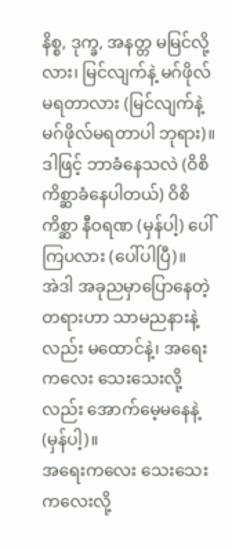နိစ္စ, ဒုက္ခ, အနတ္တ မမြင်လို့လား၊ မြင်လျက်နဲ့ မဂ်ဖိုလ် မရတာလား (မြင်လျက်နဲ့ မဂ်ဖိုလ်မရတာပါ ဘုရား)။
ဒါဖြင့် ဘာခံနေသလဲ (ဝိစိကိစ္ဆာခံနေပါတယ်) ဝိစိကိစ္ဆာ နီဝရဏ (မှန်ပါ့) ပေါ်ကြပလား (ပေါ်ပါပြီ)။
အဲဒါ အခုညမှာပြောနေတဲ့ တရားဟာ သာမညနားနဲ့လည်း မထောင်နဲ့၊ အရေးကလေး သေးသေးလို့လည်း အောက်မေ့မနေနဲ့ (မှန်ပါ့)။
အရေးကလေး သေးသေးကလေးလို့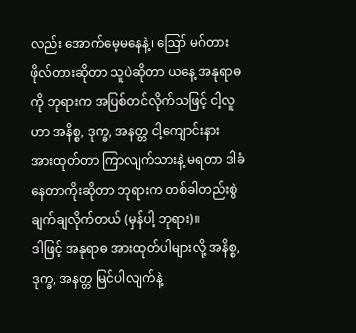လည်း အောက်မေ့မနေနဲ့၊ ဪ မဂ်တား ဖိုလ်တားဆိုတာ သူပဲဆိုတာ ယနေ့ အနုရာဓကို ဘုရားက အပြစ်တင်လိုက်သဖြင့် ငါ့လူဟာ အနိစ္စ, ဒုက္ခ, အနတ္တ ငါ့ကျောင်းနား အားထုတ်တာ ကြာလျက်သားနဲ့ မရတာ ဒါခံနေတာကိုးဆိုတာ ဘုရားက တစ်ခါတည်းစွဲချက်ချလိုက်တယ် (မှန်ပါ့ ဘုရား)။
ဒါဖြင့် အနုရာဓ အားထုတ်ပါများလို့ အနိစ္စ, ဒုက္ခ, အနတ္တ မြင်ပါလျက်နဲ့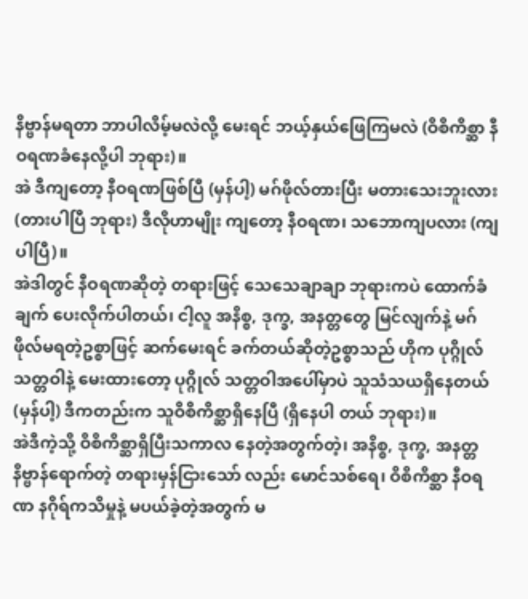နိဗ္ဗာန်မရတာ ဘာပါလိမ့်မလဲလို့ မေးရင် ဘယ့်နှယ်ဖြေကြမလဲ (ဝိစိကိစ္ဆာ နီဝရဏခံနေလို့ပါ ဘုရား)။
အဲ ဒီကျတော့ နီဝရဏဖြစ်ပြီ (မှန်ပါ့) မဂ်ဖိုလ်တားပြီး မတားသေးဘူးလား (တားပါပြီ ဘုရား) ဒီလိုဟာမျိုး ကျတော့ နီဝရဏ၊ သဘောကျပလား (ကျပါပြီ)။
အဲဒါတွင် နီဝရဏဆိုတဲ့ တရားဖြင့် သေသေချာချာ ဘုရားကပဲ ထောက်ခံချက် ပေးလိုက်ပါတယ်၊ ငါ့လူ အနိစ္စ, ဒုက္ခ, အနတ္တတွေ မြင်လျက်နဲ့ မဂ်ဖိုလ်မရတဲ့ဥစ္စာဖြင့် ဆက်မေးရင် ခက်တယ်ဆိုတဲ့ဥစ္စာသည် ဟိုက ပုဂ္ဂိုလ် သတ္တဝါနဲ့ မေးထားတော့ ပုဂ္ဂိုလ် သတ္တဝါအပေါ်မှာပဲ သူသံသယရှိနေတယ် (မှန်ပါ့) ဒီကတည်းက သူဝိစိကိစ္ဆာရှိနေပြီ (ရှိနေပါ တယ် ဘုရား)။
အဲဒီကဲ့သို့ ဝိစိကိစ္ဆာရှိပြီးသကာလ နေတဲ့အတွက်တဲ့၊ အနိစ္စ, ဒုက္ခ, အနတ္တ နိဗ္ဗာန်ရောက်တဲ့ တရားမှန်ငြားသော် လည်း မောင်သစ်ရေ၊ ဝိစိကိစ္ဆာ နီဝရဏ နဂိုရ်ကသိမှုနဲ့ မပယ်ခဲ့တဲ့အတွက် မ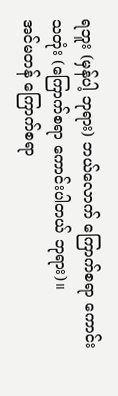ရဘူး (မှန်ပါ့ ဘုရား) ဘယ်လောက် ကြောက်စရာ ကောင်းသတုံး (ကြောက်စရာ ကောင်းပါတယ် ဘုရား)။
အင်မတန် ကြောက်စရာ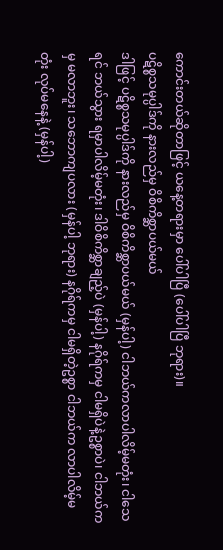ကောင်းတယ်ဆိုတာဖြင့် ယနေ့တရားမှာ ပေါ်ပါပြီ (ပေါ်ပါပြီ ဘုရား)။
ပဋိစ္စသမုပ္ပါဒ်ကို နားလည်မှ ဝိစိကိစ္ဆာပယ်မယ်
ဒါဖြင့် ပဋိစ္စသမုပ္ပါဒ်ကို နားလည်မှ ဝိစိကိစ္ဆာပယ်မယ် (မှန်ပါ့) ငါဘယ်ကလာပါလိမ့်မတုံး၊ ငါသေရင် ဘယ်သွား ရမှာပါလိမ့်မတုံး၊ ဒါဝိစိကိစ္ဆာချည့်ပဲ (မှန်ပါ့) နဂိုရ်ကမှ ငါမရှိပဲနဲ့ဥစ္စာပဲ၊ ငါဘယ်ကမှ မလာဘူး၊ သဘောကျပလား (မှန်ပါ့ ဘုရား) နဂိုရ်ကမှ ငါမရှိတဲ့ဥစ္စာ ငါဘယ်က လာပါလိမ့်မတုံး လုပ်မနေနဲ့ (မှန်ပါ့)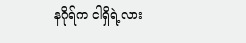နဂိုရ်က ငါရှိရဲ့လား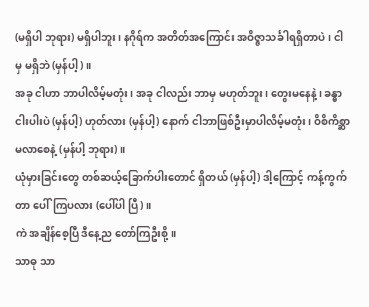(မရှိပါ ဘုရား) မရှိပါဘူး၊ နဂိုရ်က အတိတ်အကြောင်း အဝိဇ္ဇာသင်္ခါရရှိတာပဲ၊ ငါမှ မရှိဘဲ (မှန်ပါ့)။
အခု ငါဟာ ဘာပါလိမ့်မတုံး၊ အခု ငါလည်း ဘာမှ မဟုတ်ဘူး၊ တွေးမနေနဲ့၊ ခန္ဓာငါးပါးပဲ (မှန်ပါ့) ဟုတ်လား (မှန်ပါ့) နောက် ငါဘာဖြစ်ဦးမှာပါလိမ့်မတုံး၊ ဝိစိကိစ္ဆာ မလာစေနဲ့ (မှန်ပါ့ ဘုရား)။
ယုံမှားခြင်းတွေ တစ်ဆယ့်ခြောက်ပါးတောင် ရှိတယ် (မှန်ပါ့) ဒါ့ကြောင့် ကန့်ကွက်တာ ပေါ်ကြပလား (ပေါ်ပါ ပြီ)။
ကဲ အချိန်စေ့ပြီ ဒီနေ့ည တော်ကြဦးစို့။
သာဓု သာ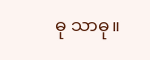ဓု သာဓု။